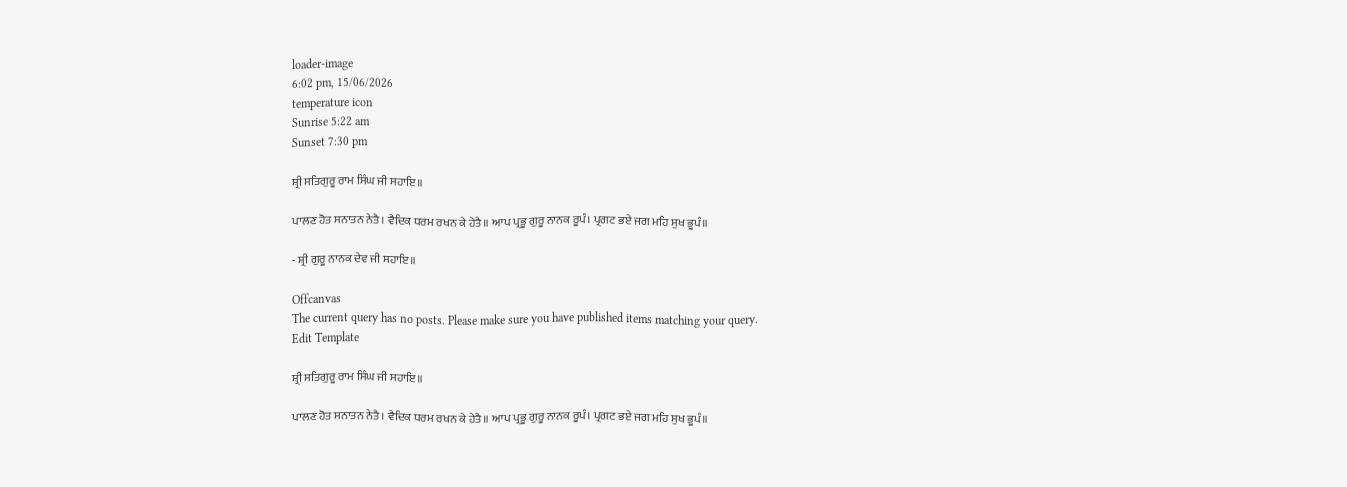loader-image
6:02 pm, 15/06/2026
temperature icon
Sunrise 5:22 am
Sunset 7:30 pm

ਸ਼੍ਰੀ ਸਤਿਗੁਰੂ ਰਾਮ ਸਿੰਘ ਜੀ ਸਹਾਇ॥

ਪਾਲਣ ਹੋਤ ਸਨਾਤਨ ਨੇਤੈ। ਵੈਦਿਕ ਧਰਮ ਰਖਨ ਕੇ ਹੇਤੈ॥ ਆਪ ਪ੍ਰਭੂ ਗੁਰੂ ਨਾਨਕ ਰੂਪੰ। ਪ੍ਰਗਟ ਭਏ ਜਗ ਮਹਿ ਸੁਖ ਭੂਪੰ॥

- ਸ਼੍ਰੀ ਗੁਰੂ ਨਾਨਕ ਦੇਵ ਜੀ ਸਹਾਇ॥

Offcanvas
The current query has no posts. Please make sure you have published items matching your query.
Edit Template

ਸ਼੍ਰੀ ਸਤਿਗੁਰੂ ਰਾਮ ਸਿੰਘ ਜੀ ਸਹਾਇ॥

ਪਾਲਣ ਹੋਤ ਸਨਾਤਨ ਨੇਤੈ। ਵੈਦਿਕ ਧਰਮ ਰਖਨ ਕੇ ਹੇਤੈ॥ ਆਪ ਪ੍ਰਭੂ ਗੁਰੂ ਨਾਨਕ ਰੂਪੰ। ਪ੍ਰਗਟ ਭਏ ਜਗ ਮਹਿ ਸੁਖ ਭੂਪੰ॥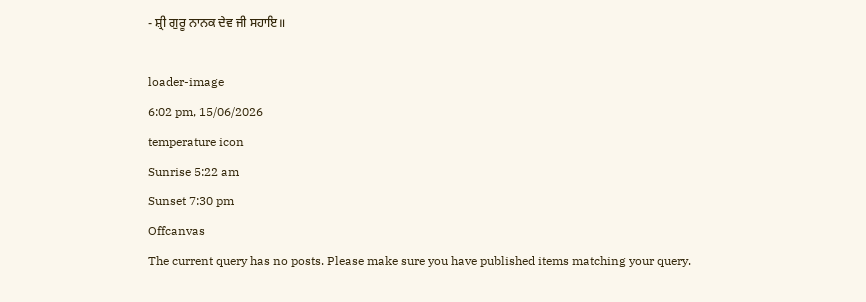- ਸ਼੍ਰੀ ਗੁਰੂ ਨਾਨਕ ਦੇਵ ਜੀ ਸਹਾਇ॥

loader-image
6:02 pm, 15/06/2026
temperature icon
Sunrise 5:22 am
Sunset 7:30 pm
Offcanvas
The current query has no posts. Please make sure you have published items matching your query.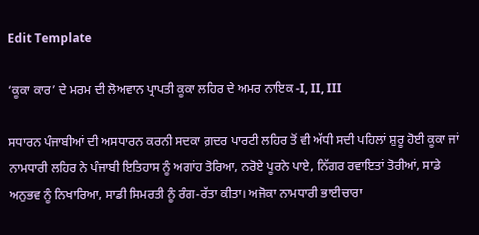Edit Template

‘ਕੂਕਾ ਕਾਰ’ ਦੇ ਮਰਮ ਦੀ ਲੋਅਵਾਨ ਪ੍ਰਾਪਤੀ ਕੂਕਾ ਲਹਿਰ ਦੇ ਅਮਰ ਨਾਇਕ -I, II, III

ਸਧਾਰਨ ਪੰਜਾਬੀਆਂ ਦੀ ਅਸਧਾਰਨ ਕਰਨੀ ਸਦਕਾ ਗ਼ਦਰ ਪਾਰਟੀ ਲਹਿਰ ਤੋਂ ਵੀ ਅੱਧੀ ਸਦੀ ਪਹਿਲਾਂ ਸ਼ੁਰੂ ਹੋਈ ਕੂਕਾ ਜਾਂ ਨਾਮਧਾਰੀ ਲਹਿਰ ਨੇ ਪੰਜਾਬੀ ਇਤਿਹਾਸ ਨੂੰ ਅਗਾਂਹ ਤੋਰਿਆ, ਨਰੋਏ ਪੂਰਨੇ ਪਾਏ, ਨਿੱਗਰ ਰਵਾਇਤਾਂ ਤੋਰੀਆਂ, ਸਾਡੇ ਅਨੁਭਵ ਨੂੰ ਨਿਖਾਰਿਆ, ਸਾਡੀ ਸਿਮਰਤੀ ਨੂੰ ਰੰਗ-ਰੱਤਾ ਕੀਤਾ। ਅਜੋਕਾ ਨਾਮਧਾਰੀ ਭਾਈਚਾਰਾ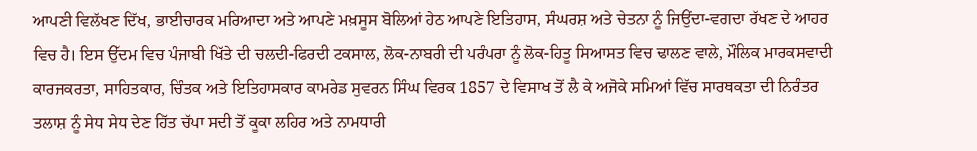ਆਪਣੀ ਵਿਲੱਖਣ ਦਿੱਖ, ਭਾਈਚਾਰਕ ਮਰਿਆਦਾ ਅਤੇ ਆਪਣੇ ਮਖ਼ਸੂਸ ਬੋਲਿਆਂ ਹੇਠ ਆਪਣੇ ਇਤਿਹਾਸ, ਸੰਘਰਸ਼ ਅਤੇ ਚੇਤਨਾ ਨੂੰ ਜਿਉਂਦਾ-ਵਗਦਾ ਰੱਖਣ ਦੇ ਆਹਰ ਵਿਚ ਹੈ। ਇਸ ਉੱਦਮ ਵਿਚ ਪੰਜਾਬੀ ਖਿੱਤੇ ਦੀ ਚਲਦੀ-ਫਿਰਦੀ ਟਕਸਾਲ, ਲੋਕ-ਨਾਬਰੀ ਦੀ ਪਰੰਪਰਾ ਨੂੰ ਲੋਕ-ਹਿਤੂ ਸਿਆਸਤ ਵਿਚ ਢਾਲਣ ਵਾਲੇ, ਮੌਲਿਕ ਮਾਰਕਸਵਾਦੀ ਕਾਰਜਕਰਤਾ, ਸਾਹਿਤਕਾਰ, ਚਿੰਤਕ ਅਤੇ ਇਤਿਹਾਸਕਾਰ ਕਾਮਰੇਡ ਸੁਵਰਨ ਸਿੰਘ ਵਿਰਕ 1857 ਦੇ ਵਿਸਾਖ ਤੋਂ ਲੈ ਕੇ ਅਜੋਕੇ ਸਮਿਆਂ ਵਿੱਚ ਸਾਰਥਕਤਾ ਦੀ ਨਿਰੰਤਰ ਤਲਾਸ਼ ਨੂੰ ਸੇਧ ਸੇਧ ਦੇਣ ਹਿੱਤ ਚੱਪਾ ਸਦੀ ਤੋਂ ਕੂਕਾ ਲਹਿਰ ਅਤੇ ਨਾਮਧਾਰੀ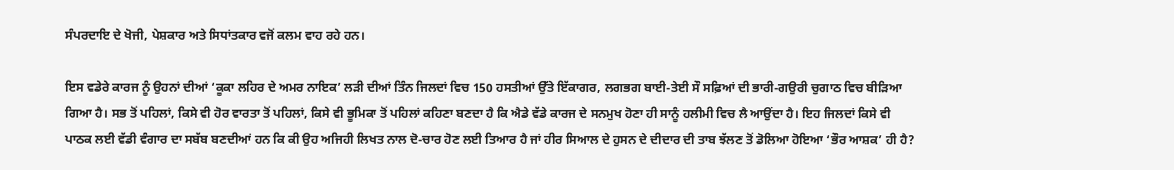ਸੰਪਰਦਾਇ ਦੇ ਖੋਜੀ, ਪੇਸ਼ਕਾਰ ਅਤੇ ਸਿਧਾਂਤਕਾਰ ਵਜੋਂ ਕਲਮ ਵਾਹ ਰਹੇ ਹਨ।

ਇਸ ਵਡੇਰੇ ਕਾਰਜ ਨੂੰ ਉਹਨਾਂ ਦੀਆਂ ‘ਕੂਕਾ ਲਹਿਰ ਦੇ ਅਮਰ ਨਾਇਕ’ ਲੜੀ ਦੀਆਂ ਤਿੰਨ ਜਿਲਦਾਂ ਵਿਚ 150 ਹਸਤੀਆਂ ਉੱਤੇ ਇੱਕਾਗਰ, ਲਗਭਗ ਬਾਈ-ਤੇਈ ਸੌ ਸਫ਼ਿਆਂ ਦੀ ਭਾਰੀ-ਗਉਰੀ ਚੁਗਾਠ ਵਿਚ ਬੀੜਿਆ ਗਿਆ ਹੈ। ਸਭ ਤੋਂ ਪਹਿਲਾਂ, ਕਿਸੇ ਵੀ ਹੋਰ ਵਾਰਤਾ ਤੋਂ ਪਹਿਲਾਂ, ਕਿਸੇ ਵੀ ਭੂਮਿਕਾ ਤੋਂ ਪਹਿਲਾਂ ਕਹਿਣਾ ਬਣਦਾ ਹੈ ਕਿ ਐਡੇ ਵੱਡੇ ਕਾਰਜ ਦੇ ਸਨਮੁਖ ਹੋਣਾ ਹੀ ਸਾਨੂੰ ਹਲੀਮੀ ਵਿਚ ਲੈ ਆਉਂਦਾ ਹੈ। ਇਹ ਜਿਲਦਾਂ ਕਿਸੇ ਵੀ ਪਾਠਕ ਲਈ ਵੱਡੀ ਵੰਗਾਰ ਦਾ ਸਬੱਬ ਬਣਦੀਆਂ ਹਨ ਕਿ ਕੀ ਉਹ ਅਜਿਹੀ ਲਿਖਤ ਨਾਲ ਦੋ-ਚਾਰ ਹੋਣ ਲਈ ਤਿਆਰ ਹੈ ਜਾਂ ਹੀਰ ਸਿਆਲ ਦੇ ਹੁਸਨ ਦੇ ਦੀਦਾਰ ਦੀ ਤਾਬ ਝੱਲਣ ਤੋਂ ਡੋਲਿਆ ਹੋਇਆ ‘ਭੌਰ ਆਸ਼ਕ’ ਹੀ ਹੈ?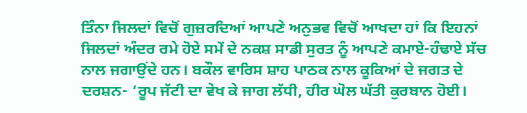ਤਿੰਨਾ ਜਿਲਦਾਂ ਵਿਚੋਂ ਗੁਜ਼ਰਦਿਆਂ ਆਪਣੇ ਅਨੁਭਵ ਵਿਚੋਂ ਆਖਦਾ ਹਾਂ ਕਿ ਇਹਨਾਂ ਜਿਲਦਾਂ ਅੰਦਰ ਰਮੇ ਹੋਏ ਸਮੇਂ ਦੇ ਨਕਸ਼ ਸਾਡੀ ਸੁਰਤ ਨੂੰ ਆਪਣੇ ਕਮਾਏ-ਹੰਢਾਏ ਸੱਚ ਨਾਲ ਜਗਾਉਂਦੇ ਹਨ। ਬਕੌਲ ਵਾਰਿਸ ਸ਼ਾਹ ਪਾਠਕ ਨਾਲ ਕੂਕਿਆਂ ਦੇ ਜਗਤ ਦੇ ਦਰਸ਼ਨ- ‘ਰੂਪ ਜੱਟੀ ਦਾ ਵੇਖ ਕੇ ਜਾਗ ਲੱਧੀ, ਹੀਰ ਘੋਲ ਘੱਤੀ ਕੁਰਬਾਨ ਹੋਈ।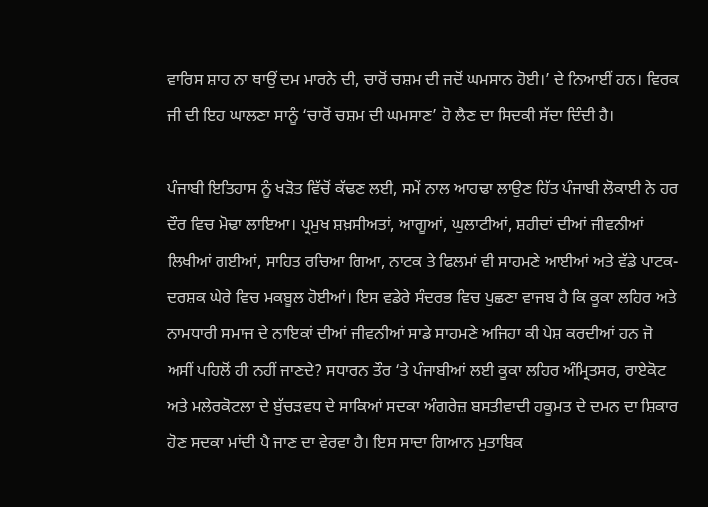ਵਾਰਿਸ ਸ਼ਾਹ ਨਾ ਥਾਉਂ ਦਮ ਮਾਰਨੇ ਦੀ, ਚਾਰੋਂ ਚਸ਼ਮ ਦੀ ਜਦੋਂ ਘਮਸਾਨ ਹੋਈ।’ ਦੇ ਨਿਆਈਂ ਹਨ। ਵਿਰਕ ਜੀ ਦੀ ਇਹ ਘਾਲਣਾ ਸਾਨੂੰ ‘ਚਾਰੋਂ ਚਸ਼ਮ ਦੀ ਘਮਸਾਣ’ ਹੋ ਲੈਣ ਦਾ ਸਿਦਕੀ ਸੱਦਾ ਦਿੰਦੀ ਹੈ।

ਪੰਜਾਬੀ ਇਤਿਹਾਸ ਨੂੰ ਖੜੋਤ ਵਿੱਚੋਂ ਕੱਢਣ ਲਈ, ਸਮੇਂ ਨਾਲ ਆਹਢਾ ਲਾਉਣ ਹਿੱਤ ਪੰਜਾਬੀ ਲੋਕਾਈ ਨੇ ਹਰ ਦੌਰ ਵਿਚ ਮੋਢਾ ਲਾਇਆ। ਪ੍ਰਮੁਖ ਸ਼ਖ਼ਸੀਅਤਾਂ, ਆਗੂਆਂ, ਘੁਲਾਟੀਆਂ, ਸ਼ਹੀਦਾਂ ਦੀਆਂ ਜੀਵਨੀਆਂ ਲਿਖੀਆਂ ਗਈਆਂ, ਸਾਹਿਤ ਰਚਿਆ ਗਿਆ, ਨਾਟਕ ਤੇ ਫਿਲਮਾਂ ਵੀ ਸਾਹਮਣੇ ਆਈਆਂ ਅਤੇ ਵੱਡੇ ਪਾਟਕ-ਦਰਸ਼ਕ ਘੇਰੇ ਵਿਚ ਮਕਬੂਲ ਹੋਈਆਂ। ਇਸ ਵਡੇਰੇ ਸੰਦਰਭ ਵਿਚ ਪੁਛਣਾ ਵਾਜਬ ਹੈ ਕਿ ਕੂਕਾ ਲਹਿਰ ਅਤੇ ਨਾਮਧਾਰੀ ਸਮਾਜ ਦੇ ਨਾਇਕਾਂ ਦੀਆਂ ਜੀਵਨੀਆਂ ਸਾਡੇ ਸਾਹਮਣੇ ਅਜਿਹਾ ਕੀ ਪੇਸ਼ ਕਰਦੀਆਂ ਹਨ ਜੋ ਅਸੀਂ ਪਹਿਲੋਂ ਹੀ ਨਹੀਂ ਜਾਣਦੇ? ਸਧਾਰਨ ਤੌਰ ‘ਤੇ ਪੰਜਾਬੀਆਂ ਲਈ ਕੂਕਾ ਲਹਿਰ ਅੰਮ੍ਰਿਤਸਰ, ਰਾਏਕੋਟ ਅਤੇ ਮਲੇਰਕੋਟਲਾ ਦੇ ਬੁੱਚੜਵਧ ਦੇ ਸਾਕਿਆਂ ਸਦਕਾ ਅੰਗਰੇਜ਼ ਬਸਤੀਵਾਦੀ ਹਕੂਮਤ ਦੇ ਦਮਨ ਦਾ ਸ਼ਿਕਾਰ ਹੋਣ ਸਦਕਾ ਮਾਂਦੀ ਪੈ ਜਾਣ ਦਾ ਵੇਰਵਾ ਹੈ। ਇਸ ਸਾਦਾ ਗਿਆਨ ਮੁਤਾਬਿਕ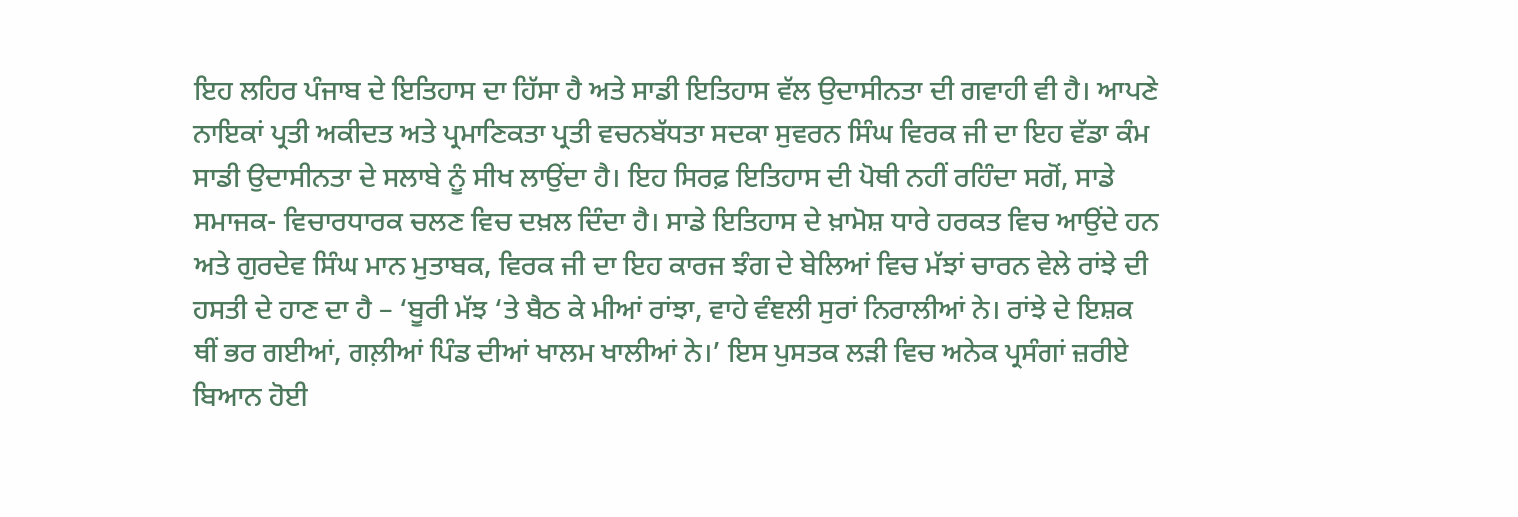ਇਹ ਲਹਿਰ ਪੰਜਾਬ ਦੇ ਇਤਿਹਾਸ ਦਾ ਹਿੱਸਾ ਹੈ ਅਤੇ ਸਾਡੀ ਇਤਿਹਾਸ ਵੱਲ ਉਦਾਸੀਨਤਾ ਦੀ ਗਵਾਹੀ ਵੀ ਹੈ। ਆਪਣੇ ਨਾਇਕਾਂ ਪ੍ਰਤੀ ਅਕੀਦਤ ਅਤੇ ਪ੍ਰਮਾਣਿਕਤਾ ਪ੍ਰਤੀ ਵਚਨਬੱਧਤਾ ਸਦਕਾ ਸੁਵਰਨ ਸਿੰਘ ਵਿਰਕ ਜੀ ਦਾ ਇਹ ਵੱਡਾ ਕੰਮ ਸਾਡੀ ਉਦਾਸੀਨਤਾ ਦੇ ਸਲਾਬੇ ਨੂੰ ਸੀਖ ਲਾਉਂਦਾ ਹੈ। ਇਹ ਸਿਰਫ਼ ਇਤਿਹਾਸ ਦੀ ਪੋਥੀ ਨਹੀਂ ਰਹਿੰਦਾ ਸਗੋਂ, ਸਾਡੇ ਸਮਾਜਕ- ਵਿਚਾਰਧਾਰਕ ਚਲਣ ਵਿਚ ਦਖ਼ਲ ਦਿੰਦਾ ਹੈ। ਸਾਡੇ ਇਤਿਹਾਸ ਦੇ ਖ਼ਾਮੋਸ਼ ਧਾਰੇ ਹਰਕਤ ਵਿਚ ਆਉਂਦੇ ਹਨ ਅਤੇ ਗੁਰਦੇਵ ਸਿੰਘ ਮਾਨ ਮੁਤਾਬਕ, ਵਿਰਕ ਜੀ ਦਾ ਇਹ ਕਾਰਜ ਝੰਗ ਦੇ ਬੇਲਿਆਂ ਵਿਚ ਮੱਝਾਂ ਚਾਰਨ ਵੇਲੇ ਰਾਂਝੇ ਦੀ ਹਸਤੀ ਦੇ ਹਾਣ ਦਾ ਹੈ – ‘ਬੂਰੀ ਮੱਝ ‘ਤੇ ਬੈਠ ਕੇ ਮੀਆਂ ਰਾਂਝਾ, ਵਾਹੇ ਵੰਞਲੀ ਸੁਰਾਂ ਨਿਰਾਲੀਆਂ ਨੇ। ਰਾਂਝੇ ਦੇ ਇਸ਼ਕ ਥੀਂ ਭਰ ਗਈਆਂ, ਗਲ਼ੀਆਂ ਪਿੰਡ ਦੀਆਂ ਖਾਲਮ ਖਾਲੀਆਂ ਨੇ।’ ਇਸ ਪੁਸਤਕ ਲੜੀ ਵਿਚ ਅਨੇਕ ਪ੍ਰਸੰਗਾਂ ਜ਼ਰੀਏ ਬਿਆਨ ਹੋਈ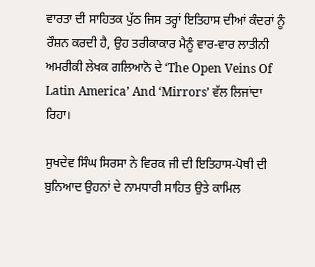ਵਾਰਤਾ ਦੀ ਸਾਹਿਤਕ ਪੁੱਠ ਜਿਸ ਤਰ੍ਹਾਂ ਇਤਿਹਾਸ ਦੀਆਂ ਕੰਦਰਾਂ ਨੂੰ ਰੌਸ਼ਨ ਕਰਦੀ ਹੈ, ਉਹ ਤਰੀਕਾਕਾਰ ਮੈਨੂੰ ਵਾਰ-ਵਾਰ ਲਾਤੀਨੀ ਅਮਰੀਕੀ ਲੇਖਕ ਗਲਿਆਨੋ ਦੇ ‘The Open Veins Of Latin America’ And ‘Mirrors’ ਵੱਲ ਲਿਜਾਂਦਾ ਰਿਹਾ।

ਸੁਖਦੇਵ ਸਿੰਘ ਸਿਰਸਾ ਨੇ ਵਿਰਕ ਜੀ ਦੀ ਇਤਿਹਾਸ-ਪੋਥੀ ਦੀ ਬੁਨਿਆਦ ਉਹਨਾਂ ਦੇ ਨਾਮਧਾਰੀ ਸਾਹਿਤ ਉਤੇ ਕਾਮਿਲ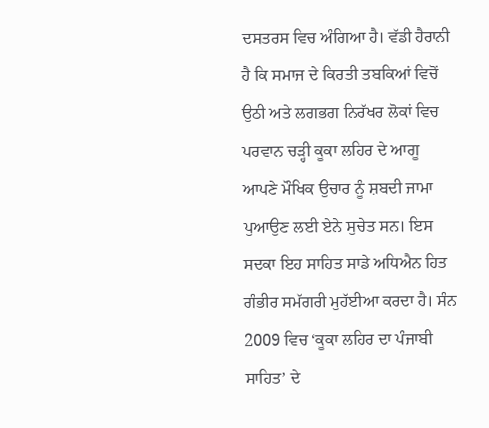ਦਸਤਰਸ ਵਿਚ ਅੰਗਿਆ ਹੈ। ਵੱਡੀ ਹੈਰਾਨੀ ਹੈ ਕਿ ਸਮਾਜ ਦੇ ਕਿਰਤੀ ਤਬਕਿਆਂ ਵਿਚੋਂ ਉਠੀ ਅਤੇ ਲਗਭਗ ਨਿਰੱਖਰ ਲੋਕਾਂ ਵਿਚ ਪਰਵਾਨ ਚੜ੍ਹੀ ਕੂਕਾ ਲਹਿਰ ਦੇ ਆਗੂ ਆਪਣੇ ਮੌਖਿਕ ਉਚਾਰ ਨੂੰ ਸ਼ਬਦੀ ਜਾਮਾ ਪੁਆਉਣ ਲਈ ਏਨੇ ਸੁਚੇਤ ਸਨ। ਇਸ ਸਦਕਾ ਇਹ ਸਾਹਿਤ ਸਾਡੇ ਅਧਿਐਨ ਹਿਤ ਗੰਭੀਰ ਸਮੱਗਰੀ ਮੁਹੱਈਆ ਕਰਦਾ ਹੈ। ਸੰਨ 2009 ਵਿਚ ‘ਕੂਕਾ ਲਹਿਰ ਦਾ ਪੰਜਾਬੀ ਸਾਹਿਤ’ ਦੇ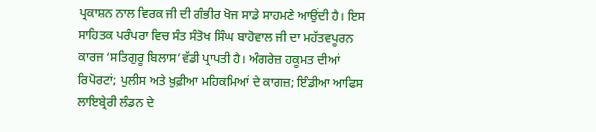ਪ੍ਰਕਾਸ਼ਨ ਨਾਲ ਵਿਰਕ ਜੀ ਦੀ ਗੰਭੀਰ ਖੋਜ ਸਾਡੇ ਸਾਹਮਣੇ ਆਉਂਦੀ ਹੈ। ਇਸ ਸਾਹਿਤਕ ਪਰੰਪਰਾ ਵਿਚ ਸੰਤ ਸੰਤੋਖ ਸਿੰਘ ਬਾਹੋਵਾਲ ਜੀ ਦਾ ਮਹੱਤਵਪੂਰਨ ਕਾਰਜ ‘ਸਤਿਗੁਰੂ ਬਿਲਾਸ’ਵੱਡੀ ਪ੍ਰਾਪਤੀ ਹੈ। ਅੰਗਰੇਜ਼ ਹਕੂਮਤ ਦੀਆਂ ਰਿਪੋਰਟਾਂ; ਪੁਲੀਸ ਅਤੇ ਖ਼ੁਫ਼ੀਆ ਮਹਿਕਮਿਆਂ ਦੇ ਕਾਗਜ਼; ਇੰਡੀਆ ਆਫਿਸ ਲਾਇਬ੍ਰੇਰੀ ਲੰਡਨ ਦੇ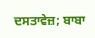ਦਸਤਾਵੇਜ਼; ਬਾਬਾ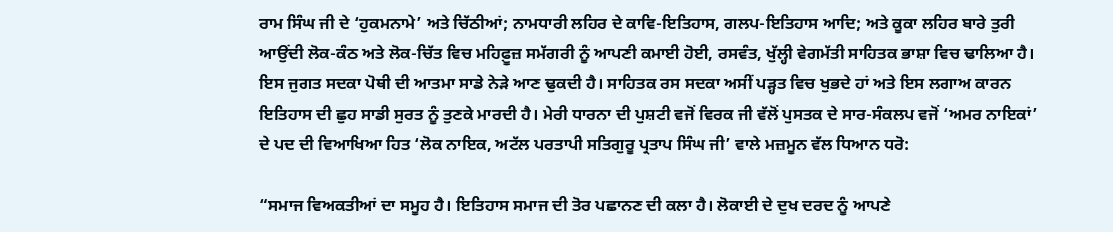ਰਾਮ ਸਿੰਘ ਜੀ ਦੇ ‘ਹੁਕਮਨਾਮੇ’ ਅਤੇ ਚਿੱਠੀਆਂ; ਨਾਮਧਾਰੀ ਲਹਿਰ ਦੇ ਕਾਵਿ-ਇਤਿਹਾਸ, ਗਲਪ-ਇਤਿਹਾਸ ਆਦਿ; ਅਤੇ ਕੂਕਾ ਲਹਿਰ ਬਾਰੇ ਤੁਰੀ ਆਉਂਦੀ ਲੋਕ-ਕੰਠ ਅਤੇ ਲੋਕ-ਚਿੱਤ ਵਿਚ ਮਹਿਫ਼ੂਜ਼ ਸਮੱਗਰੀ ਨੂੰ ਆਪਣੀ ਕਮਾਈ ਹੋਈ, ਰਸਵੰਤ, ਖੁੱਲ੍ਹੀ ਵੇਗਮੱਤੀ ਸਾਹਿਤਕ ਭਾਸ਼ਾ ਵਿਚ ਢਾਲਿਆ ਹੈ। ਇਸ ਜੁਗਤ ਸਦਕਾ ਪੋਥੀ ਦੀ ਆਤਮਾ ਸਾਡੇ ਨੇੜੇ ਆਣ ਢੁਕਦੀ ਹੈ। ਸਾਹਿਤਕ ਰਸ ਸਦਕਾ ਅਸੀਂ ਪੜ੍ਹਤ ਵਿਚ ਖੁਭਦੇ ਹਾਂ ਅਤੇ ਇਸ ਲਗਾਅ ਕਾਰਨ ਇਤਿਹਾਸ ਦੀ ਛੁਹ ਸਾਡੀ ਸੁਰਤ ਨੂੰ ਤੁਣਕੇ ਮਾਰਦੀ ਹੈ। ਮੇਰੀ ਧਾਰਨਾ ਦੀ ਪੁਸ਼ਟੀ ਵਜੋਂ ਵਿਰਕ ਜੀ ਵੱਲੋਂ ਪੁਸਤਕ ਦੇ ਸਾਰ-ਸੰਕਲਪ ਵਜੋਂ ‘ਅਮਰ ਨਾਇਕਾਂ’ ਦੇ ਪਦ ਦੀ ਵਿਆਖਿਆ ਹਿਤ ‘ਲੋਕ ਨਾਇਕ, ਅਟੱਲ ਪਰਤਾਪੀ ਸਤਿਗੁਰੂ ਪ੍ਰਤਾਪ ਸਿੰਘ ਜੀ’ ਵਾਲੇ ਮਜ਼ਮੂਨ ਵੱਲ ਧਿਆਨ ਧਰੋ:

“ਸਮਾਜ ਵਿਅਕਤੀਆਂ ਦਾ ਸਮੂਹ ਹੈ। ਇਤਿਹਾਸ ਸਮਾਜ ਦੀ ਤੋਰ ਪਛਾਨਣ ਦੀ ਕਲਾ ਹੈ। ਲੋਕਾਈ ਦੇ ਦੁਖ ਦਰਦ ਨੂੰ ਆਪਣੇ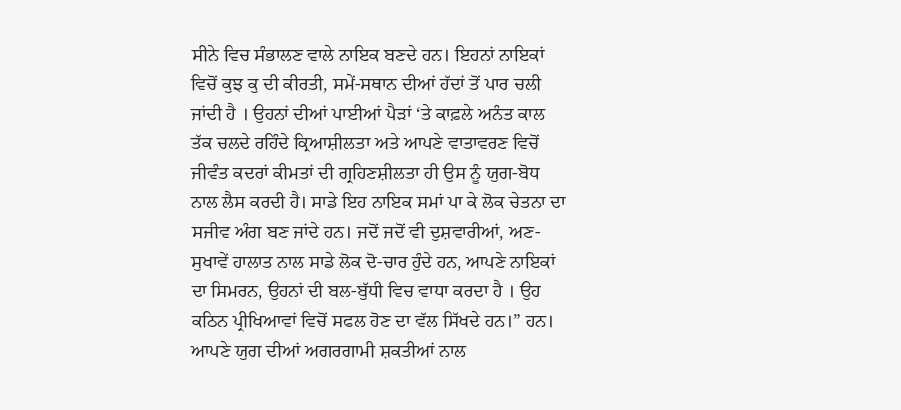ਸੀਨੇ ਵਿਚ ਸੰਭਾਲਣ ਵਾਲੇ ਨਾਇਕ ਬਣਦੇ ਹਨ। ਇਹਨਾਂ ਨਾਇਕਾਂ ਵਿਚੋਂ ਕੁਝ ਕੁ ਦੀ ਕੀਰਤੀ, ਸਮੇਂ-ਸਥਾਨ ਦੀਆਂ ਹੱਦਾਂ ਤੋਂ ਪਾਰ ਚਲੀ ਜਾਂਦੀ ਹੈ । ਉਹਨਾਂ ਦੀਆਂ ਪਾਈਆਂ ਪੈੜਾਂ ‘ਤੇ ਕਾਫ਼ਲੇ ਅਨੰਤ ਕਾਲ ਤੱਕ ਚਲਦੇ ਰਹਿੰਦੇ ਕ੍ਰਿਆਸ਼ੀਲਤਾ ਅਤੇ ਆਪਣੇ ਵਾਤਾਵਰਣ ਵਿਚੋਂ ਜੀਵੰਤ ਕਦਰਾਂ ਕੀਮਤਾਂ ਦੀ ਗ੍ਰਹਿਣਸ਼ੀਲਤਾ ਹੀ ਉਸ ਨੂੰ ਯੁਗ-ਬੋਧ ਨਾਲ ਲੈਸ ਕਰਦੀ ਹੈ। ਸਾਡੇ ਇਹ ਨਾਇਕ ਸਮਾਂ ਪਾ ਕੇ ਲੋਕ ਚੇਤਨਾ ਦਾ ਸਜੀਵ ਅੰਗ ਬਣ ਜਾਂਦੇ ਹਨ। ਜਦੋਂ ਜਦੋਂ ਵੀ ਦੁਸ਼ਵਾਰੀਆਂ, ਅਣ-ਸੁਖਾਵੇਂ ਹਾਲਾਤ ਨਾਲ ਸਾਡੇ ਲੋਕ ਦੋ-ਚਾਰ ਹੁੰਦੇ ਹਨ, ਆਪਣੇ ਨਾਇਕਾਂ ਦਾ ਸਿਮਰਨ, ਉਹਨਾਂ ਦੀ ਬਲ-ਬੁੱਧੀ ਵਿਚ ਵਾਧਾ ਕਰਦਾ ਹੈ । ਉਹ ਕਠਿਨ ਪ੍ਰੀਖਿਆਵਾਂ ਵਿਚੋਂ ਸਫਲ ਹੋਣ ਦਾ ਵੱਲ ਸਿੱਖਦੇ ਹਨ।” ਹਨ। ਆਪਣੇ ਯੁਗ ਦੀਆਂ ਅਗਰਗਾਮੀ ਸ਼ਕਤੀਆਂ ਨਾਲ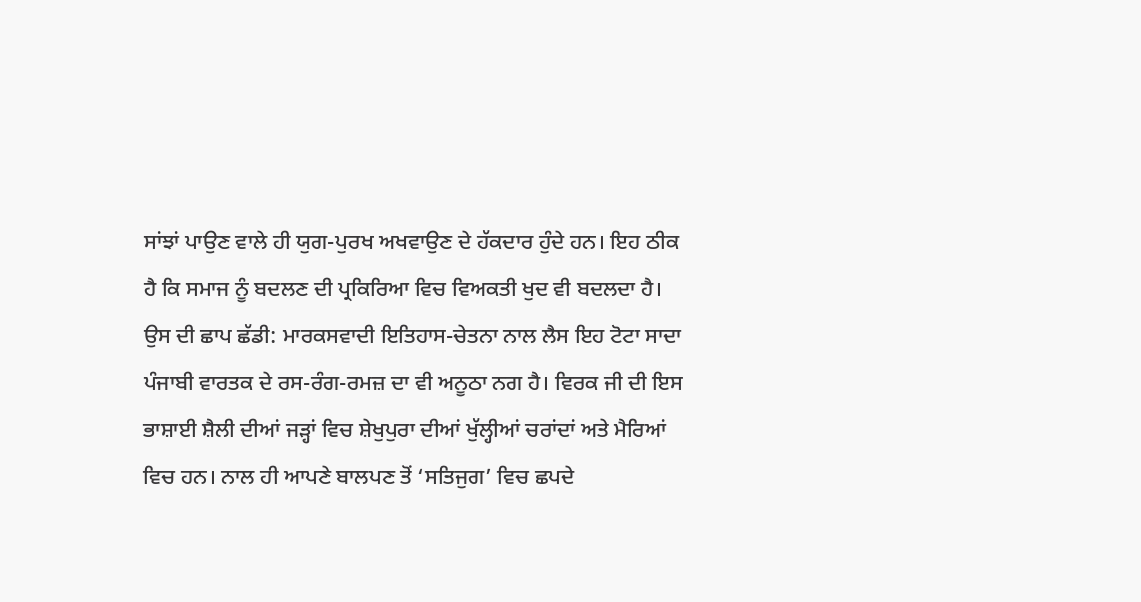ਸਾਂਝਾਂ ਪਾਉਣ ਵਾਲੇ ਹੀ ਯੁਗ-ਪੁਰਖ ਅਖਵਾਉਣ ਦੇ ਹੱਕਦਾਰ ਹੁੰਦੇ ਹਨ। ਇਹ ਠੀਕ ਹੈ ਕਿ ਸਮਾਜ ਨੂੰ ਬਦਲਣ ਦੀ ਪ੍ਰਕਿਰਿਆ ਵਿਚ ਵਿਅਕਤੀ ਖੁਦ ਵੀ ਬਦਲਦਾ ਹੈ। ਉਸ ਦੀ ਛਾਪ ਛੱਡੀ: ਮਾਰਕਸਵਾਦੀ ਇਤਿਹਾਸ-ਚੇਤਨਾ ਨਾਲ ਲੈਸ ਇਹ ਟੋਟਾ ਸਾਦਾ ਪੰਜਾਬੀ ਵਾਰਤਕ ਦੇ ਰਸ-ਰੰਗ-ਰਮਜ਼ ਦਾ ਵੀ ਅਨੂਠਾ ਨਗ ਹੈ। ਵਿਰਕ ਜੀ ਦੀ ਇਸ ਭਾਸ਼ਾਈ ਸ਼ੈਲੀ ਦੀਆਂ ਜੜ੍ਹਾਂ ਵਿਚ ਸ਼ੇਖੁਪੁਰਾ ਦੀਆਂ ਖੁੱਲ੍ਹੀਆਂ ਚਰਾਂਦਾਂ ਅਤੇ ਮੈਰਿਆਂ ਵਿਚ ਹਨ। ਨਾਲ ਹੀ ਆਪਣੇ ਬਾਲਪਣ ਤੋਂ ‘ਸਤਿਜੁਗ’ ਵਿਚ ਛਪਦੇ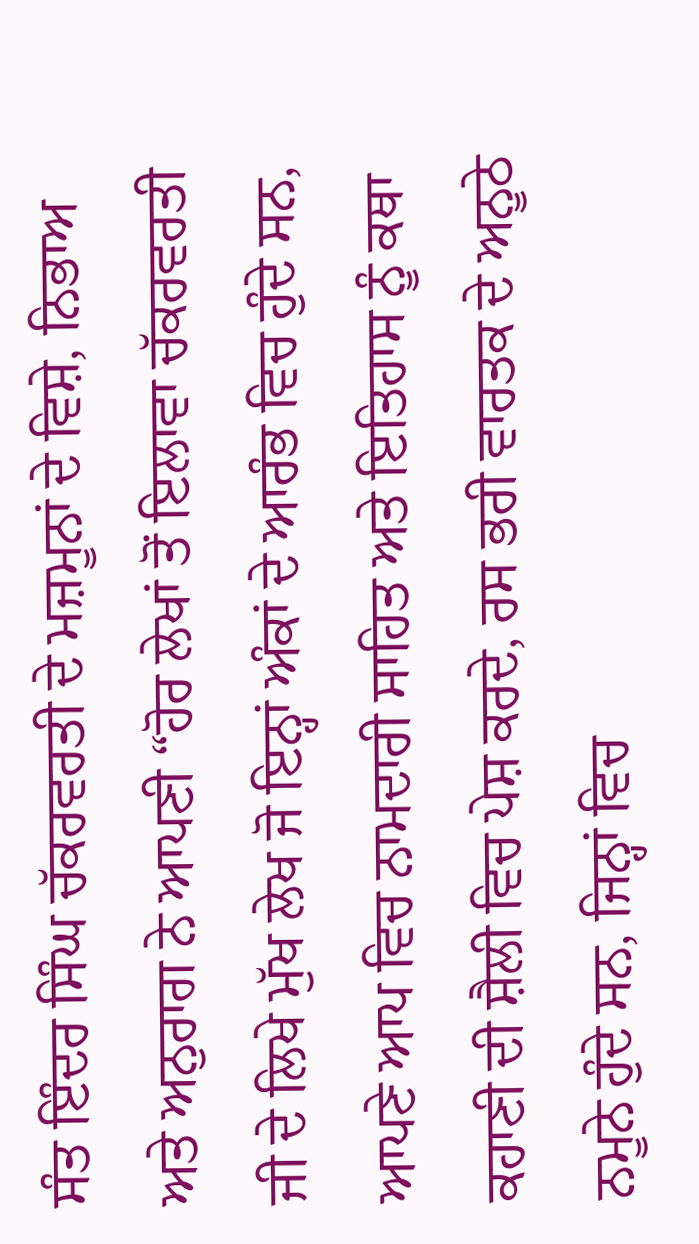ਸੰਤ ਇੰਦਰ ਸਿੰਘ ਚੱਕਰਵਰਤੀ ਦੇ ਮਜ਼ਮੂਨਾਂ ਦੇ ਵਿਸ਼ੇ, ਨਿਭਾਅ ਅਤੇ ਅਨੁਰਾਗ ਨੇ ਆਪਣੀ “ਹੋਰ ਲੇਖਾਂ ਤੋਂ ਇਲਾਵਾ ਚੱਕਰਵਰਤੀ ਜੀ ਦੇ ਲਿਖੇ ਮੁੱਖ ਲੇਖ ਜੋ ਇਨ੍ਹਾਂ ਅੰਕਾਂ ਦੇ ਆਰੰਭ ਵਿਚ ਹੁੰਦੇ ਸਨ, ਆਪਣੇ ਆਪ ਵਿਚ ਨਾਮਦਾਰੀ ਸਾਹਿਤ ਅਤੇ ਇਤਿਹਾਸ ਨੂੰ ਕਥਾ ਕਹਾਣੀ ਦੀ ਸ਼ੈਲੀ ਵਿਚ ਪੇਸ਼ ਕਰਦੇ, ਰਸ ਭਰੀ ਵਾਰਤਕ ਦੇ ਅਨੂਠੇ ਨਮੂਨੇ ਹੁੰਦੇ ਸਨ, ਜਿਨ੍ਹਾਂ ਵਿਚ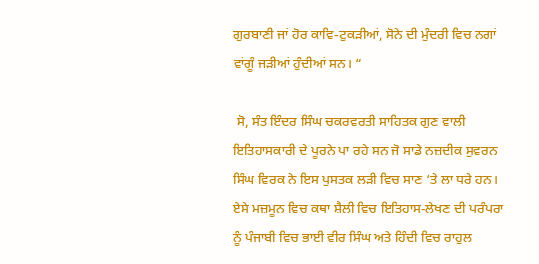ਗੁਰਬਾਣੀ ਜਾਂ ਹੋਰ ਕਾਵਿ-ਟੁਕੜੀਆਂ, ਸੋਨੇ ਦੀ ਮੁੰਦਰੀ ਵਿਚ ਨਗਾਂ ਵਾਂਗੂੰ ਜੜੀਆਂ ਹੁੰਦੀਆਂ ਸਨ। “

 ਸੋ, ਸੰਤ ਇੰਦਰ ਸਿੰਘ ਚਕਰਵਰਤੀ ਸਾਹਿਤਕ ਗੁਣ ਵਾਲੀ ਇਤਿਹਾਸਕਾਰੀ ਦੇ ਪੂਰਨੇ ਪਾ ਰਹੇ ਸਨ ਜੋ ਸਾਡੇ ਨਜ਼ਦੀਕ ਸੁਵਰਨ ਸਿੰਘ ਵਿਰਕ ਨੇ ਇਸ ਪੁਸਤਕ ਲੜੀ ਵਿਚ ਸਾਣ ‘ਤੇ ਲਾ ਧਰੇ ਹਨ। ਏਸੇ ਮਜ਼ਮੂਨ ਵਿਚ ਕਥਾ ਸ਼ੈਲੀ ਵਿਚ ਇਤਿਹਾਸ-ਲੇਖਣ ਦੀ ਪਰੰਪਰਾ ਨੂੰ ਪੰਜਾਬੀ ਵਿਚ ਭਾਈ ਵੀਰ ਸਿੰਘ ਅਤੇ ਹਿੰਦੀ ਵਿਚ ਰਾਹੁਲ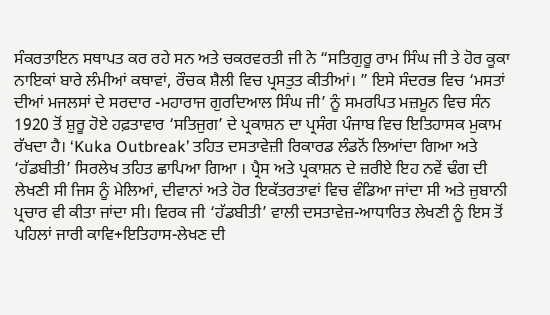ਸੰਕਰਤਾਇਨ ਸਥਾਪਤ ਕਰ ਰਹੇ ਸਨ ਅਤੇ ਚਕਰਵਰਤੀ ਜੀ ਨੇ “ਸਤਿਗੁਰੂ ਰਾਮ ਸਿੰਘ ਜੀ ਤੇ ਹੋਰ ਕੂਕਾ ਨਾਇਕਾਂ ਬਾਰੇ ਲੰਮੀਆਂ ਕਥਾਵਾਂ, ਰੌਚਕ ਸ਼ੈਲੀ ਵਿਚ ਪ੍ਰਸਤੁਤ ਕੀਤੀਆਂ। ” ਇਸੇ ਸੰਦਰਭ ਵਿਚ ‘ਮਸਤਾਂ ਦੀਆਂ ਮਜਲਸਾਂ ਦੇ ਸਰਦਾਰ -ਮਹਾਰਾਜ ਗੁਰਦਿਆਲ ਸਿੰਘ ਜੀ’ ਨੂੰ ਸਮਰਪਿਤ ਮਜ਼ਮੂਨ ਵਿਚ ਸੰਨ 1920 ਤੋਂ ਸ਼ੁਰੂ ਹੋਏ ਹਫ਼ਤਾਵਾਰ ‘ਸਤਿਜੁਗ’ ਦੇ ਪ੍ਰਕਾਸ਼ਨ ਦਾ ਪ੍ਰਸੰਗ ਪੰਜਾਬ ਵਿਚ ਇਤਿਹਾਸਕ ਮੁਕਾਮ ਰੱਖਦਾ ਹੈ। ‘Kuka Outbreak’ ਤਹਿਤ ਦਸਤਾਵੇਜ਼ੀ ਰਿਕਾਰਡ ਲੰਡਨੋਂ ਲਿਆਂਦਾ ਗਿਆ ਅਤੇ ‘ਹੱਡਬੀਤੀ’ ਸਿਰਲੇਖ ਤਹਿਤ ਛਾਪਿਆ ਗਿਆ । ਪ੍ਰੈਸ ਅਤੇ ਪ੍ਰਕਾਸ਼ਨ ਦੇ ਜ਼ਰੀਏ ਇਹ ਨਵੇਂ ਢੰਗ ਦੀ ਲੇਖਣੀ ਸੀ ਜਿਸ ਨੂੰ ਮੇਲਿਆਂ, ਦੀਵਾਨਾਂ ਅਤੇ ਹੋਰ ਇਕੱਤਰਤਾਵਾਂ ਵਿਚ ਵੰਡਿਆ ਜਾਂਦਾ ਸੀ ਅਤੇ ਜ਼ੁਬਾਨੀ ਪ੍ਰਚਾਰ ਵੀ ਕੀਤਾ ਜਾਂਦਾ ਸੀ। ਵਿਰਕ ਜੀ ‘ਹੱਡਬੀਤੀ’ ਵਾਲੀ ਦਸਤਾਵੇਜ਼-ਆਧਾਰਿਤ ਲੇਖਣੀ ਨੂੰ ਇਸ ਤੋਂ ਪਹਿਲਾਂ ਜਾਰੀ ਕਾਵਿ+ਇਤਿਹਾਸ-ਲੇਖਣ ਦੀ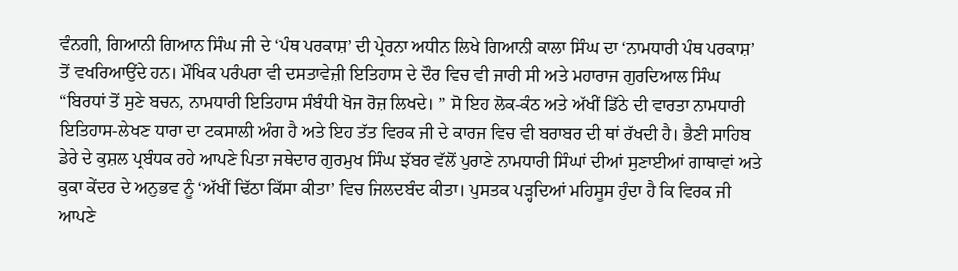ਵੰਨਗੀ, ਗਿਆਨੀ ਗਿਆਨ ਸਿੰਘ ਜੀ ਦੇ ‘ਪੰਥ ਪਰਕਾਸ਼’ ਦੀ ਪ੍ਰੇਰਨਾ ਅਧੀਨ ਲਿਖੇ ਗਿਆਨੀ ਕਾਲਾ ਸਿੰਘ ਦਾ ‘ਨਾਮਧਾਰੀ ਪੰਥ ਪਰਕਾਸ਼’ ਤੋਂ ਵਖਰਿਆਉਂਦੇ ਹਨ। ਮੌਖਿਕ ਪਰੰਪਰਾ ਵੀ ਦਸਤਾਵੇਜ਼ੀ ਇਤਿਹਾਸ ਦੇ ਦੌਰ ਵਿਚ ਵੀ ਜਾਰੀ ਸੀ ਅਤੇ ਮਹਾਰਾਜ ਗੁਰਦਿਆਲ ਸਿੰਘ “ਬਿਰਧਾਂ ਤੋਂ ਸੁਣੇ ਬਚਨ, ਨਾਮਧਾਰੀ ਇਤਿਹਾਸ ਸੰਬੰਧੀ ਖੋਜ ਰੋਜ਼ ਲਿਖਦੇ। ” ਸੋ ਇਹ ਲੋਕ-ਕੰਠ ਅਤੇ ਅੱਖੀਂ ਡਿੱਠੇ ਦੀ ਵਾਰਤਾ ਨਾਮਧਾਰੀ ਇਤਿਹਾਸ-ਲੇਖਣ ਧਾਰਾ ਦਾ ਟਕਸਾਲੀ ਅੰਗ ਹੈ ਅਤੇ ਇਹ ਤੱਤ ਵਿਰਕ ਜੀ ਦੇ ਕਾਰਜ ਵਿਚ ਵੀ ਬਰਾਬਰ ਦੀ ਥਾਂ ਰੱਖਦੀ ਹੈ। ਭੈਣੀ ਸਾਹਿਬ ਡੇਰੇ ਦੇ ਕੁਸ਼ਲ ਪ੍ਰਬੰਧਕ ਰਹੇ ਆਪਣੇ ਪਿਤਾ ਜਥੇਦਾਰ ਗੁਰਮੁਖ ਸਿੰਘ ਝੱਬਰ ਵੱਲੋਂ ਪੁਰਾਣੇ ਨਾਮਧਾਰੀ ਸਿੰਘਾਂ ਦੀਆਂ ਸੁਣਾਈਆਂ ਗਾਥਾਵਾਂ ਅਤੇ ਕੁਕਾ ਕੇਂਦਰ ਦੇ ਅਨੁਭਵ ਨੂੰ ‘ਅੱਖੀਂ ਢਿੱਠਾ ਕਿੱਸਾ ਕੀਤਾ’ ਵਿਚ ਜਿਲਦਬੰਦ ਕੀਤਾ। ਪੁਸਤਕ ਪੜ੍ਹਦਿਆਂ ਮਹਿਸੂਸ ਹੁੰਦਾ ਹੈ ਕਿ ਵਿਰਕ ਜੀ ਆਪਣੇ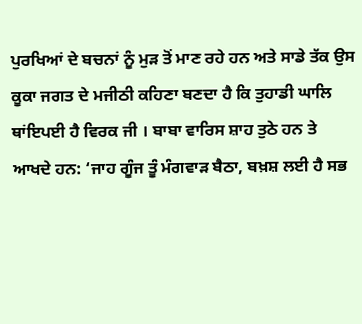ਪੁਰਖਿਆਂ ਦੇ ਬਚਨਾਂ ਨੂੰ ਮੁੜ ਤੋਂ ਮਾਣ ਰਹੇ ਹਨ ਅਤੇ ਸਾਡੇ ਤੱਕ ਉਸ ਕੂਕਾ ਜਗਤ ਦੇ ਮਜੀਠੀ ਕਹਿਣਾ ਬਣਦਾ ਹੈ ਕਿ ਤੁਹਾਡੀ ਘਾਲਿ ਥਾਂਇਪਈ ਹੈ ਵਿਰਕ ਜੀ । ਬਾਬਾ ਵਾਰਿਸ ਸ਼ਾਹ ਤੁਠੇ ਹਨ ਤੇ ਆਖਦੇ ਹਨ: ‘ਜਾਹ ਗੂੰਜ ਤੂੰ ਮੰਗਵਾੜ ਬੈਠਾ, ਬਖ਼ਸ਼ ਲਈ ਹੈ ਸਭ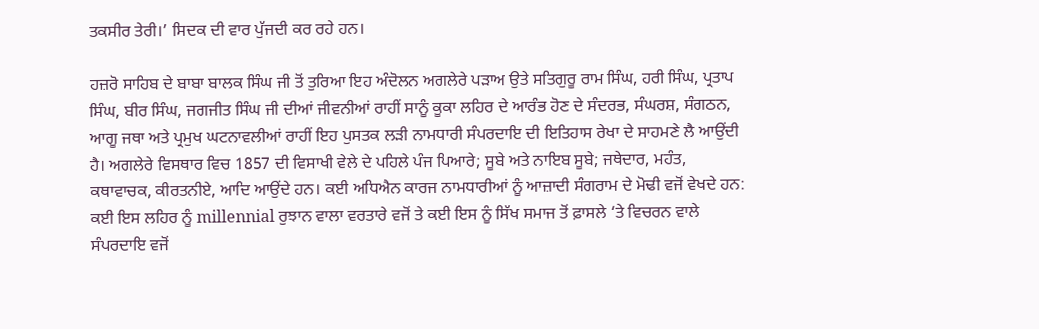ਤਕਸੀਰ ਤੇਰੀ।’ ਸਿਦਕ ਦੀ ਵਾਰ ਪੁੱਜਦੀ ਕਰ ਰਹੇ ਹਨ।

ਹਜ਼ਰੋ ਸਾਹਿਬ ਦੇ ਬਾਬਾ ਬਾਲਕ ਸਿੰਘ ਜੀ ਤੋਂ ਤੁਰਿਆ ਇਹ ਅੰਦੋਲਨ ਅਗਲੇਰੇ ਪੜਾਅ ਉਤੇ ਸਤਿਗੁਰੂ ਰਾਮ ਸਿੰਘ, ਹਰੀ ਸਿੰਘ, ਪ੍ਰਤਾਪ ਸਿੰਘ, ਬੀਰ ਸਿੰਘ, ਜਗਜੀਤ ਸਿੰਘ ਜੀ ਦੀਆਂ ਜੀਵਨੀਆਂ ਰਾਹੀਂ ਸਾਨੂੰ ਕੂਕਾ ਲਹਿਰ ਦੇ ਆਰੰਭ ਹੋਣ ਦੇ ਸੰਦਰਭ, ਸੰਘਰਸ਼, ਸੰਗਠਨ, ਆਗੂ ਜਥਾ ਅਤੇ ਪ੍ਰਮੁਖ ਘਟਨਾਵਲੀਆਂ ਰਾਹੀਂ ਇਹ ਪੁਸਤਕ ਲੜੀ ਨਾਮਧਾਰੀ ਸੰਪਰਦਾਇ ਦੀ ਇਤਿਹਾਸ ਰੇਖਾ ਦੇ ਸਾਹਮਣੇ ਲੈ ਆਉਂਦੀ ਹੈ। ਅਗਲੇਰੇ ਵਿਸਥਾਰ ਵਿਚ 1857 ਦੀ ਵਿਸਾਖੀ ਵੇਲੇ ਦੇ ਪਹਿਲੇ ਪੰਜ ਪਿਆਰੇ; ਸੂਬੇ ਅਤੇ ਨਾਇਬ ਸੂਬੇ; ਜਥੇਦਾਰ, ਮਹੰਤ, ਕਥਾਵਾਚਕ, ਕੀਰਤਨੀਏ, ਆਦਿ ਆਉਂਦੇ ਹਨ। ਕਈ ਅਧਿਐਨ ਕਾਰਜ ਨਾਮਧਾਰੀਆਂ ਨੂੰ ਆਜ਼ਾਦੀ ਸੰਗਰਾਮ ਦੇ ਮੋਢੀ ਵਜੋਂ ਵੇਖਦੇ ਹਨ: ਕਈ ਇਸ ਲਹਿਰ ਨੂੰ millennial ਰੁਝਾਨ ਵਾਲਾ ਵਰਤਾਰੇ ਵਜੋਂ ਤੇ ਕਈ ਇਸ ਨੂੰ ਸਿੱਖ ਸਮਾਜ ਤੋਂ ਫ਼ਾਸਲੇ ‘ਤੇ ਵਿਚਰਨ ਵਾਲੇ ਸੰਪਰਦਾਇ ਵਜੋਂ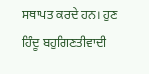ਸਥਾਪਤ ਕਰਦੇ ਹਨ। ਹੁਣ ਹਿੰਦੂ ਬਹੁਗਿਣਤੀਵਾਦੀ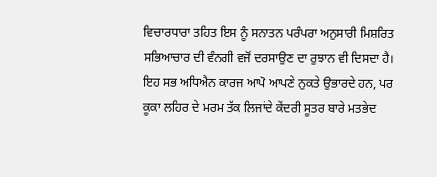ਵਿਚਾਰਧਾਰਾ ਤਹਿਤ ਇਸ ਨੂੰ ਸਨਾਤਨ ਪਰੰਪਰਾ ਅਨੁਸਾਰੀ ਮਿਸ਼ਰਿਤ ਸਭਿਆਚਾਰ ਦੀ ਵੰਨਗੀ ਵਜੋਂ ਦਰਸਾਉਣ ਦਾ ਰੁਝਾਨ ਵੀ ਦਿਸਦਾ ਹੈ। ਇਹ ਸਭ ਅਧਿਐਨ ਕਾਰਜ ਆਪੋ ਆਪਣੇ ਨੁਕਤੇ ਉਭਾਰਦੇ ਹਨ, ਪਰ ਕੂਕਾ ਲਹਿਰ ਦੇ ਮਰਮ ਤੱਕ ਲਿਜਾਂਦੇ ਕੇਂਦਰੀ ਸੂਤਰ ਬਾਰੇ ਮਤਭੇਦ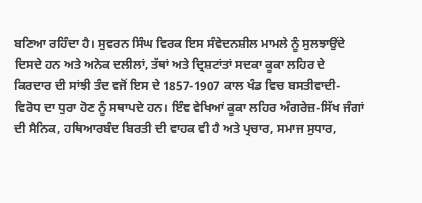ਬਣਿਆ ਰਹਿੰਦਾ ਹੈ। ਸੁਵਰਨ ਸਿੰਘ ਵਿਰਕ ਇਸ ਸੰਵੇਦਨਸ਼ੀਲ ਮਾਮਲੇ ਨੂੰ ਸੁਲਝਾਉਂਦੇ ਦਿਸਦੇ ਹਨ ਅਤੇ ਅਨੇਕ ਦਲੀਲਾਂ, ਤੱਥਾਂ ਅਤੇ ਦ੍ਰਿਸ਼ਟਾਂਤਾਂ ਸਦਕਾ ਕੂਕਾ ਲਹਿਰ ਦੇ ਕਿਰਦਾਰ ਦੀ ਸਾਂਝੀ ਤੰਦ ਵਜੋਂ ਇਸ ਦੇ 1857-1907 ਕਾਲ ਖੰਡ ਵਿਚ ਬਸਤੀਵਾਦੀ-ਵਿਰੋਧ ਦਾ ਧੁਰਾ ਹੋਣ ਨੂੰ ਸਥਾਪਦੇ ਹਨ। ਇੰਞ ਵੇਖਿਆਂ ਕੂਕਾ ਲਹਿਰ ਅੰਗਰੇਜ਼-ਸਿੱਖ ਜੰਗਾਂ ਦੀ ਸੈਨਿਕ, ਹਥਿਆਰਬੰਦ ਬਿਰਤੀ ਦੀ ਵਾਹਕ ਵੀ ਹੈ ਅਤੇ ਪ੍ਰਚਾਰ, ਸਮਾਜ ਸੁਧਾਰ,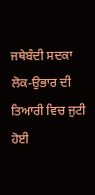ਜਥੇਬੰਦੀ ਸਦਕਾ ਲੋਕ-ਉਭਾਰ ਦੀ ਤਿਆਰੀ ਵਿਚ ਜੁਟੀ ਹੋਈ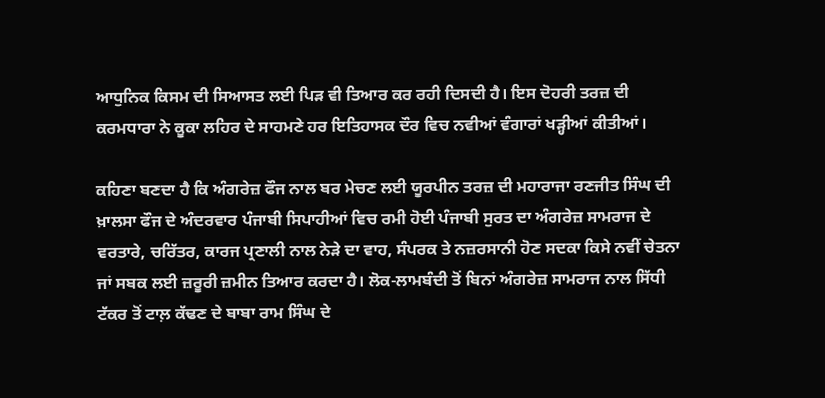ਆਧੁਨਿਕ ਕਿਸਮ ਦੀ ਸਿਆਸਤ ਲਈ ਪਿੜ ਵੀ ਤਿਆਰ ਕਰ ਰਹੀ ਦਿਸਦੀ ਹੈ। ਇਸ ਦੋਹਰੀ ਤਰਜ਼ ਦੀ ਕਰਮਧਾਰਾ ਨੇ ਕੂਕਾ ਲਹਿਰ ਦੇ ਸਾਹਮਣੇ ਹਰ ਇਤਿਹਾਸਕ ਦੌਰ ਵਿਚ ਨਵੀਆਂ ਵੰਗਾਰਾਂ ਖੜ੍ਹੀਆਂ ਕੀਤੀਆਂ।

ਕਹਿਣਾ ਬਣਦਾ ਹੈ ਕਿ ਅੰਗਰੇਜ਼ ਫੌਜ ਨਾਲ ਬਰ ਮੇਚਣ ਲਈ ਯੂਰਪੀਨ ਤਰਜ਼ ਦੀ ਮਹਾਰਾਜਾ ਰਣਜੀਤ ਸਿੰਘ ਦੀ ਖ਼ਾਲਸਾ ਫੌਜ ਦੇ ਅੰਦਰਵਾਰ ਪੰਜਾਬੀ ਸਿਪਾਹੀਆਂ ਵਿਚ ਰਮੀ ਹੋਈ ਪੰਜਾਬੀ ਸੁਰਤ ਦਾ ਅੰਗਰੇਜ਼ ਸਾਮਰਾਜ ਦੇ ਵਰਤਾਰੇ, ਚਰਿੱਤਰ, ਕਾਰਜ ਪ੍ਰਣਾਲੀ ਨਾਲ ਨੇੜੇ ਦਾ ਵਾਹ, ਸੰਪਰਕ ਤੇ ਨਜ਼ਰਸਾਨੀ ਹੋਣ ਸਦਕਾ ਕਿਸੇ ਨਵੀਂ ਚੇਤਨਾ ਜਾਂ ਸਬਕ ਲਈ ਜ਼ਰੂਰੀ ਜ਼ਮੀਨ ਤਿਆਰ ਕਰਦਾ ਹੈ। ਲੋਕ-ਲਾਮਬੰਦੀ ਤੋਂ ਬਿਨਾਂ ਅੰਗਰੇਜ਼ ਸਾਮਰਾਜ ਨਾਲ ਸਿੱਧੀ ਟੱਕਰ ਤੋਂ ਟਾਲ਼ ਕੱਢਣ ਦੇ ਬਾਬਾ ਰਾਮ ਸਿੰਘ ਦੇ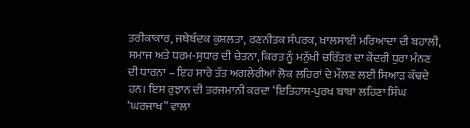ਤਰੀਕਾਕਾਰ, ਜਥੇਬੰਦਕ ਕੁਸ਼ਲਤਾ, ਰਣਨੀਤਕ ਸੰਪਰਕ, ਖ਼ਾਲਸਾਈ ਮਰਿਆਦਾ ਦੀ ਬਹਾਲੀ, ਸਮਾਜ ਅਤੇ ਧਰਮ-ਸੁਧਾਰ ਦੀ ਚੇਤਨਾ, ਕਿਰਤ ਨੂੰ ਮਨੁੱਖੀ ਚਰਿੱਤਰ ਦਾ ਕੇਂਦਰੀ ਧੁਰਾ ਮੰਨਣ ਦੀ ਧਾਰਨਾ – ਇਹ ਸਾਰੇ ਤੱਤ ਅਗਲੇਰੀਆਂ ਲੋਕ ਲਹਿਰਾਂ ਦੇ ਮੌਲਣ ਲਈ ਸਿਆੜ ਕੱਢਦੇ ਹਨ। ਇਸ ਰੁਝਾਨ ਦੀ ਤਰਜਮਾਨੀ ਕਰਦਾ ‘ਇਤਿਹਾਸ-ਪੁਰਖ ਬਾਬਾ ਲਹਿਣਾ ਸਿੰਘ ‘ਘਰਜਾਖ” ਵਾਲਾ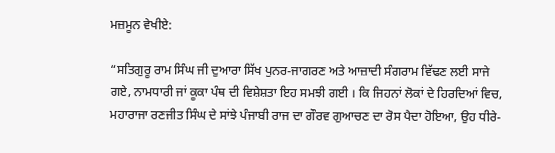ਮਜ਼ਮੂਨ ਵੇਖੀਏ:

“ਸਤਿਗੁਰੂ ਰਾਮ ਸਿੰਘ ਜੀ ਦੁਆਰਾ ਸਿੱਖ ਪੁਨਰ-ਜਾਗਰਣ ਅਤੇ ਆਜ਼ਾਦੀ ਸੰਗਰਾਮ ਵਿੱਢਣ ਲਈ ਸਾਜੇ ਗਏ, ਨਾਮਧਾਰੀ ਜਾਂ ਕੂਕਾ ਪੰਥ ਦੀ ਵਿਸ਼ੇਸ਼ਤਾ ਇਹ ਸਮਝੀ ਗਈ । ਕਿ ਜਿਹਨਾਂ ਲੋਕਾਂ ਦੇ ਹਿਰਦਿਆਂ ਵਿਚ, ਮਹਾਰਾਜਾ ਰਣਜੀਤ ਸਿੰਘ ਦੇ ਸਾਂਝੇ ਪੰਜਾਬੀ ਰਾਜ ਦਾ ਗੌਰਵ ਗੁਆਚਣ ਦਾ ਰੋਸ ਪੈਦਾ ਹੋਇਆ, ਉਹ ਧੀਰੇ-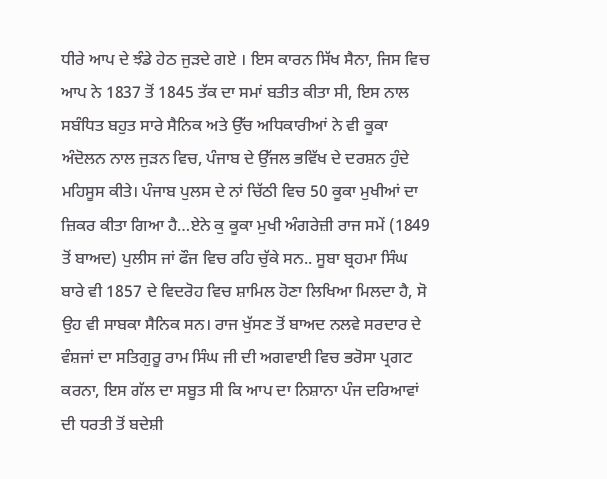ਧੀਰੇ ਆਪ ਦੇ ਝੰਡੇ ਹੇਠ ਜੁੜਦੇ ਗਏ । ਇਸ ਕਾਰਨ ਸਿੱਖ ਸੈਨਾ, ਜਿਸ ਵਿਚ ਆਪ ਨੇ 1837 ਤੋਂ 1845 ਤੱਕ ਦਾ ਸਮਾਂ ਬਤੀਤ ਕੀਤਾ ਸੀ, ਇਸ ਨਾਲ ਸਬੰਧਿਤ ਬਹੁਤ ਸਾਰੇ ਸੈਨਿਕ ਅਤੇ ਉੱਚ ਅਧਿਕਾਰੀਆਂ ਨੇ ਵੀ ਕੂਕਾ ਅੰਦੋਲਨ ਨਾਲ ਜੁੜਨ ਵਿਚ, ਪੰਜਾਬ ਦੇ ਉੱਜਲ ਭਵਿੱਖ ਦੇ ਦਰਸ਼ਨ ਹੁੰਦੇ ਮਹਿਸੂਸ ਕੀਤੇ। ਪੰਜਾਬ ਪੁਲਸ ਦੇ ਨਾਂ ਚਿੱਠੀ ਵਿਚ 50 ਕੂਕਾ ਮੁਖੀਆਂ ਦਾ ਜ਼ਿਕਰ ਕੀਤਾ ਗਿਆ ਹੈ…ਏਨੇ ਕੁ ਕੂਕਾ ਮੁਖੀ ਅੰਗਰੇਜ਼ੀ ਰਾਜ ਸਮੇਂ (1849 ਤੋਂ ਬਾਅਦ) ਪੁਲੀਸ ਜਾਂ ਫੌਜ ਵਿਚ ਰਹਿ ਚੁੱਕੇ ਸਨ.. ਸੂਬਾ ਬ੍ਰਹਮਾ ਸਿੰਘ ਬਾਰੇ ਵੀ 1857 ਦੇ ਵਿਦਰੋਹ ਵਿਚ ਸ਼ਾਮਿਲ ਹੋਣਾ ਲਿਖਿਆ ਮਿਲਦਾ ਹੈ, ਸੋ ਉਹ ਵੀ ਸਾਬਕਾ ਸੈਨਿਕ ਸਨ। ਰਾਜ ਖੁੱਸਣ ਤੋਂ ਬਾਅਦ ਨਲਵੇ ਸਰਦਾਰ ਦੇ ਵੰਸ਼ਜਾਂ ਦਾ ਸਤਿਗੁਰੂ ਰਾਮ ਸਿੰਘ ਜੀ ਦੀ ਅਗਵਾਈ ਵਿਚ ਭਰੋਸਾ ਪ੍ਰਗਟ ਕਰਨਾ, ਇਸ ਗੱਲ ਦਾ ਸਬੂਤ ਸੀ ਕਿ ਆਪ ਦਾ ਨਿਸ਼ਾਨਾ ਪੰਜ ਦਰਿਆਵਾਂ ਦੀ ਧਰਤੀ ਤੋਂ ਬਦੇਸ਼ੀ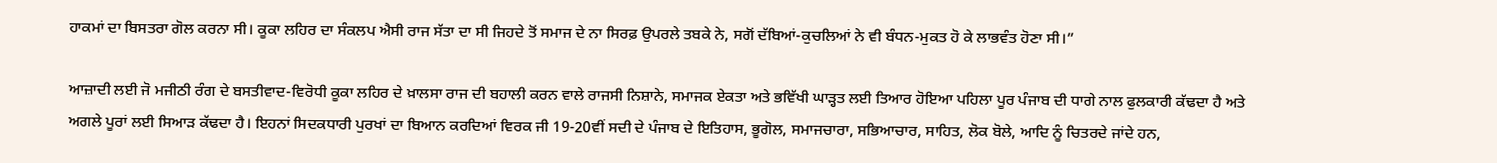ਹਾਕਮਾਂ ਦਾ ਬਿਸਤਰਾ ਗੋਲ ਕਰਨਾ ਸੀ। ਕੂਕਾ ਲਹਿਰ ਦਾ ਸੰਕਲਪ ਐਸੀ ਰਾਜ ਸੱਤਾ ਦਾ ਸੀ ਜਿਹਦੇ ਤੋਂ ਸਮਾਜ ਦੇ ਨਾ ਸਿਰਫ਼ ਉਪਰਲੇ ਤਬਕੇ ਨੇ, ਸਗੋਂ ਦੱਬਿਆਂ-ਕੁਚਲਿਆਂ ਨੇ ਵੀ ਬੰਧਨ-ਮੁਕਤ ਹੋ ਕੇ ਲਾਭਵੰਤ ਹੋਣਾ ਸੀ।”

ਆਜ਼ਾਦੀ ਲਈ ਜੋ ਮਜੀਠੀ ਰੰਗ ਦੇ ਬਸਤੀਵਾਦ-ਵਿਰੋਧੀ ਕੂਕਾ ਲਹਿਰ ਦੇ ਖ਼ਾਲਸਾ ਰਾਜ ਦੀ ਬਹਾਲੀ ਕਰਨ ਵਾਲੇ ਰਾਜਸੀ ਨਿਸ਼ਾਨੇ, ਸਮਾਜਕ ਏਕਤਾ ਅਤੇ ਭਵਿੱਖੀ ਘਾੜ੍ਹਤ ਲਈ ਤਿਆਰ ਹੋਇਆ ਪਹਿਲਾ ਪੂਰ ਪੰਜਾਬ ਦੀ ਧਾਗੇ ਨਾਲ ਫੁਲਕਾਰੀ ਕੱਢਦਾ ਹੈ ਅਤੇ ਅਗਲੇ ਪੂਰਾਂ ਲਈ ਸਿਆੜ ਕੱਢਦਾ ਹੈ। ਇਹਨਾਂ ਸਿਦਕਧਾਰੀ ਪੁਰਖਾਂ ਦਾ ਬਿਆਨ ਕਰਦਿਆਂ ਵਿਰਕ ਜੀ 19-20ਵੀਂ ਸਦੀ ਦੇ ਪੰਜਾਬ ਦੇ ਇਤਿਹਾਸ, ਭੂਗੋਲ, ਸਮਾਜਚਾਰਾ, ਸਭਿਆਚਾਰ, ਸਾਹਿਤ, ਲੋਕ ਬੋਲੇ, ਆਦਿ ਨੂੰ ਚਿਤਰਦੇ ਜਾਂਦੇ ਹਨ,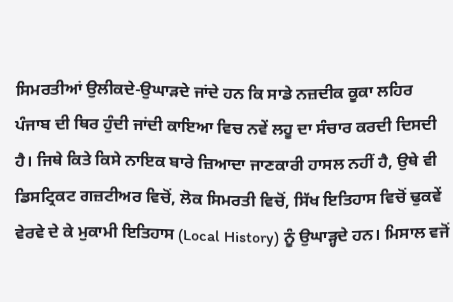ਸਿਮਰਤੀਆਂ ਉਲੀਕਦੇ-ਉਘਾੜਦੇ ਜਾਂਦੇ ਹਨ ਕਿ ਸਾਡੇ ਨਜ਼ਦੀਕ ਕੂਕਾ ਲਹਿਰ ਪੰਜਾਬ ਦੀ ਥਿਰ ਹੁੰਦੀ ਜਾਂਦੀ ਕਾਇਆ ਵਿਚ ਨਵੇਂ ਲਹੂ ਦਾ ਸੰਚਾਰ ਕਰਦੀ ਦਿਸਦੀ ਹੈ। ਜਿਥੇ ਕਿਤੇ ਕਿਸੇ ਨਾਇਕ ਬਾਰੇ ਜ਼ਿਆਦਾ ਜਾਣਕਾਰੀ ਹਾਸਲ ਨਹੀਂ ਹੈ, ਉਥੇ ਵੀ ਡਿਸਟ੍ਰਿਕਟ ਗਜ਼ਟੀਅਰ ਵਿਚੋਂ, ਲੋਕ ਸਿਮਰਤੀ ਵਿਚੋਂ, ਸਿੱਖ ਇਤਿਹਾਸ ਵਿਚੋਂ ਢੁਕਵੇਂ ਵੇਰਵੇ ਦੇ ਕੇ ਮੁਕਾਮੀ ਇਤਿਹਾਸ (Local History) ਨੂੰ ਉਘਾੜ੍ਹਦੇ ਹਨ। ਮਿਸਾਲ ਵਜੋਂ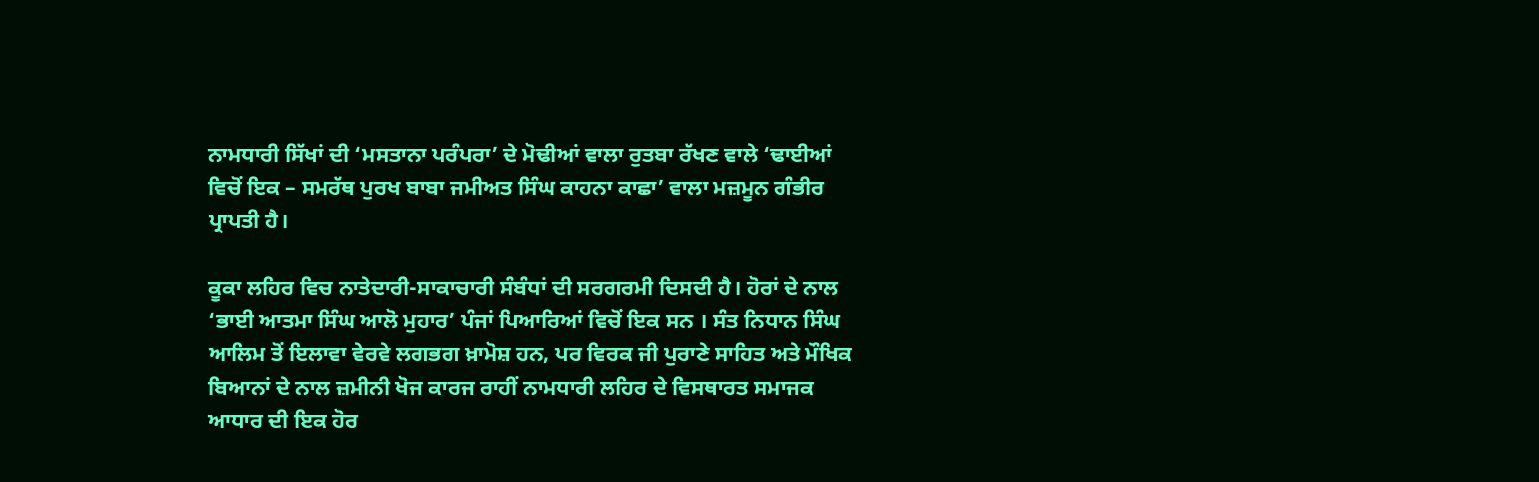ਨਾਮਧਾਰੀ ਸਿੱਖਾਂ ਦੀ ‘ਮਸਤਾਨਾ ਪਰੰਪਰਾ’ ਦੇ ਮੋਢੀਆਂ ਵਾਲਾ ਰੁਤਬਾ ਰੱਖਣ ਵਾਲੇ ‘ਢਾਈਆਂ ਵਿਚੋਂ ਇਕ – ਸਮਰੱਥ ਪੁਰਖ ਬਾਬਾ ਜਮੀਅਤ ਸਿੰਘ ਕਾਹਨਾ ਕਾਛਾ’ ਵਾਲਾ ਮਜ਼ਮੂਨ ਗੰਭੀਰ ਪ੍ਰਾਪਤੀ ਹੈ।

ਕੂਕਾ ਲਹਿਰ ਵਿਚ ਨਾਤੇਦਾਰੀ-ਸਾਕਾਚਾਰੀ ਸੰਬੰਧਾਂ ਦੀ ਸਰਗਰਮੀ ਦਿਸਦੀ ਹੈ। ਹੋਰਾਂ ਦੇ ਨਾਲ ‘ਭਾਈ ਆਤਮਾ ਸਿੰਘ ਆਲੋ ਮੁਹਾਰ’ ਪੰਜਾਂ ਪਿਆਰਿਆਂ ਵਿਚੋਂ ਇਕ ਸਨ । ਸੰਤ ਨਿਧਾਨ ਸਿੰਘ ਆਲਿਮ ਤੋਂ ਇਲਾਵਾ ਵੇਰਵੇ ਲਗਭਗ ਖ਼ਾਮੋਸ਼ ਹਨ, ਪਰ ਵਿਰਕ ਜੀ ਪੁਰਾਣੇ ਸਾਹਿਤ ਅਤੇ ਮੌਖਿਕ ਬਿਆਨਾਂ ਦੇ ਨਾਲ ਜ਼ਮੀਨੀ ਖੋਜ ਕਾਰਜ ਰਾਹੀਂ ਨਾਮਧਾਰੀ ਲਹਿਰ ਦੇ ਵਿਸਥਾਰਤ ਸਮਾਜਕ ਆਧਾਰ ਦੀ ਇਕ ਹੋਰ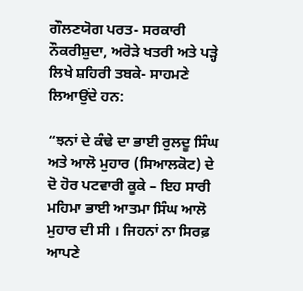ਗੌਲਣਯੋਗ ਪਰਤ- ਸਰਕਾਰੀ ਨੌਕਰੀਸ਼ੁਦਾ, ਅਰੋੜੇ ਖਤਰੀ ਅਤੇ ਪੜ੍ਹੇ ਲਿਖੇ ਸ਼ਹਿਰੀ ਤਬਕੇ- ਸਾਹਮਣੇ ਲਿਆਉਂਦੇ ਹਨ:

“ਝਨਾਂ ਦੇ ਕੰਢੇ ਦਾ ਭਾਈ ਰੁਲਦੂ ਸਿੰਘ ਅਤੇ ਆਲੋ ਮੁਹਾਰ (ਸਿਆਲਕੋਟ) ਦੇ ਦੋ ਹੋਰ ਪਟਵਾਰੀ ਕੂਕੇ – ਇਹ ਸਾਰੀ ਮਹਿਮਾ ਭਾਈ ਆਤਮਾ ਸਿੰਘ ਆਲੋ ਮੁਹਾਰ ਦੀ ਸੀ । ਜਿਹਨਾਂ ਨਾ ਸਿਰਫ਼ ਆਪਣੇ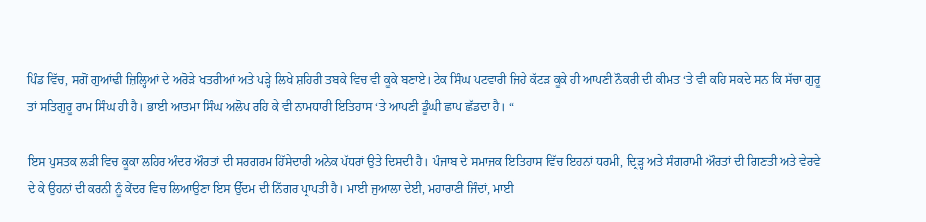ਪਿੰਡ ਵਿੱਚ, ਸਗੋਂ ਗੁਆਂਢੀ ਜ਼ਿਲ੍ਹਿਆਂ ਦੇ ਅਰੋੜੇ ਖਤਰੀਆਂ ਅਤੇ ਪੜ੍ਹੇ ਲਿਖੇ ਸ਼ਹਿਰੀ ਤਬਕੇ ਵਿਚ ਵੀ ਕੂਕੇ ਬਣਾਏ। ਟੇਕ ਸਿੰਘ ਪਟਵਾਰੀ ਜਿਹੇ ਕੱਟੜ ਕੂਕੇ ਹੀ ਆਪਣੀ ਨੌਕਰੀ ਦੀ ਕੀਮਤ ‘ਤੇ ਵੀ ਕਹਿ ਸਕਦੇ ਸਨ ਕਿ ਸੱਚਾ ਗੁਰੂ ਤਾਂ ਸਤਿਗੁਰੂ ਰਾਮ ਸਿੰਘ ਹੀ ਹੈ। ਭਾਈ ਆਤਮਾ ਸਿੰਘ ਅਲੋਪ ਰਹਿ ਕੇ ਵੀ ਨਾਮਧਾਰੀ ਇਤਿਹਾਸ ‘ਤੇ ਆਪਣੀ ਡੂੰਘੀ ਛਾਪ ਛੱਡਦਾ ਹੈ। “

ਇਸ ਪੁਸਤਕ ਲੜੀ ਵਿਚ ਕੂਕਾ ਲਹਿਰ ਅੰਦਰ ਔਰਤਾਂ ਦੀ ਸਰਗਰਮ ਹਿੱਸੇਦਾਰੀ ਅਨੇਕ ਪੱਧਰਾਂ ਉਤੇ ਦਿਸਦੀ ਹੈ। ਪੰਜਾਬ ਦੇ ਸਮਾਜਕ ਇਤਿਹਾਸ ਵਿੱਚ ਇਹਨਾਂ ਧਰਮੀ, ਦ੍ਰਿੜ੍ਹ ਅਤੇ ਸੰਗਰਾਮੀ ਔਰਤਾਂ ਦੀ ਗਿਣਤੀ ਅਤੇ ਵੇਰਵੇ ਦੇ ਕੇ ਉਹਨਾਂ ਦੀ ਕਰਨੀ ਨੂੰ ਕੇਂਦਰ ਵਿਚ ਲਿਆਉਣਾ ਇਸ ਉੱਦਮ ਦੀ ਨਿੱਗਰ ਪ੍ਰਾਪਤੀ ਹੈ। ਮਾਈ ਜੁਆਲਾ ਦੇਈ, ਮਹਾਰਾਣੀ ਜਿੰਦਾਂ, ਮਾਈ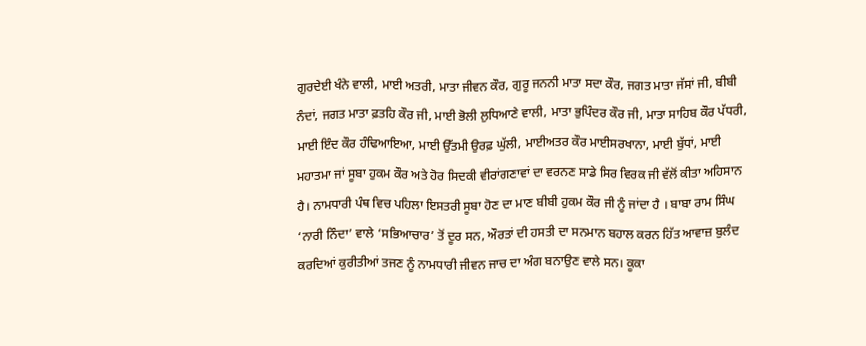ਗੁਰਦੇਈ ਖੰਨੇ ਵਾਲੀ, ਮਾਈ ਅਤਰੀ, ਮਾਤਾ ਜੀਵਨ ਕੌਰ, ਗੁਰੂ ਜਨਨੀ ਮਾਤਾ ਸਦਾ ਕੌਰ, ਜਗਤ ਮਾਤਾ ਜੱਸਾਂ ਜੀ, ਬੀਬੀ ਨੰਦਾਂ, ਜਗਤ ਮਾਤਾ ਫ਼ਤਹਿ ਕੌਰ ਜੀ, ਮਾਈ ਭੋਲੀ ਲੁਧਿਆਣੇ ਵਾਲੀ, ਮਾਤਾ ਭੁਪਿੰਦਰ ਕੌਰ ਜੀ, ਮਾਤਾ ਸਾਹਿਬ ਕੌਰ ਪੱਧਰੀ, ਮਾਈ ਇੰਦ ਕੌਰ ਹੰਢਿਆਇਆ, ਮਾਈ ਉੱਤਮੀ ਉਰਫ਼ ਘੁੱਲੀ, ਮਾਈਅਤਰ ਕੌਰ ਮਾਈਸਰਖਾਨਾ, ਮਾਈ ਬੁੱਧਾਂ, ਮਾਈ ਮਹਾਤਮਾ ਜਾਂ ਸੂਬਾ ਹੁਕਮ ਕੌਰ ਅਤੇ ਹੋਰ ਸਿਦਕੀ ਵੀਰਾਂਗਣਾਵਾਂ ਦਾ ਵਰਨਣ ਸਾਡੇ ਸਿਰ ਵਿਰਕ ਜੀ ਵੱਲੋਂ ਕੀਤਾ ਅਹਿਸਾਨ ਹੈ। ਨਾਮਧਾਰੀ ਪੰਥ ਵਿਚ ਪਹਿਲਾ ਇਸਤਰੀ ਸੂਬਾ ਹੋਣ ਦਾ ਮਾਣ ਬੀਬੀ ਹੁਕਮ ਕੌਰ ਜੀ ਨੂੰ ਜਾਂਦਾ ਹੈ । ਬਾਬਾ ਰਾਮ ਸਿੰਘ ‘ਨਾਰੀ ਨਿੰਦਾ’ ਵਾਲੇ ‘ਸਭਿਆਚਾਰ’ ਤੋਂ ਦੂਰ ਸਨ, ਔਰਤਾਂ ਦੀ ਹਸਤੀ ਦਾ ਸਨਮਾਨ ਬਹਾਲ ਕਰਨ ਹਿੱਤ ਆਵਾਜ਼ ਬੁਲੰਦ ਕਰਦਿਆਂ ਕੁਰੀਤੀਆਂ ਤਜਣ ਨੂੰ ਨਾਮਧਾਰੀ ਜੀਵਨ ਜਾਚ ਦਾ ਅੰਗ ਬਨਾਉਣ ਵਾਲੇ ਸਨ। ਕੂਕਾ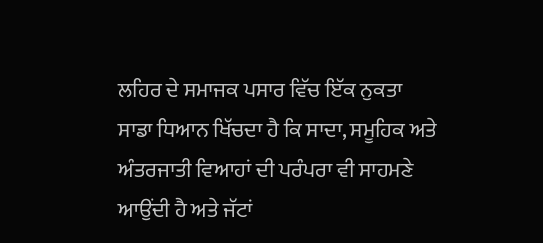ਲਹਿਰ ਦੇ ਸਮਾਜਕ ਪਸਾਰ ਵਿੱਚ ਇੱਕ ਨੁਕਤਾ ਸਾਡਾ ਧਿਆਨ ਖਿੱਚਦਾ ਹੈ ਕਿ ਸਾਦਾ, ਸਮੂਹਿਕ ਅਤੇ ਅੰਤਰਜਾਤੀ ਵਿਆਹਾਂ ਦੀ ਪਰੰਪਰਾ ਵੀ ਸਾਹਮਣੇ ਆਉਂਦੀ ਹੈ ਅਤੇ ਜੱਟਾਂ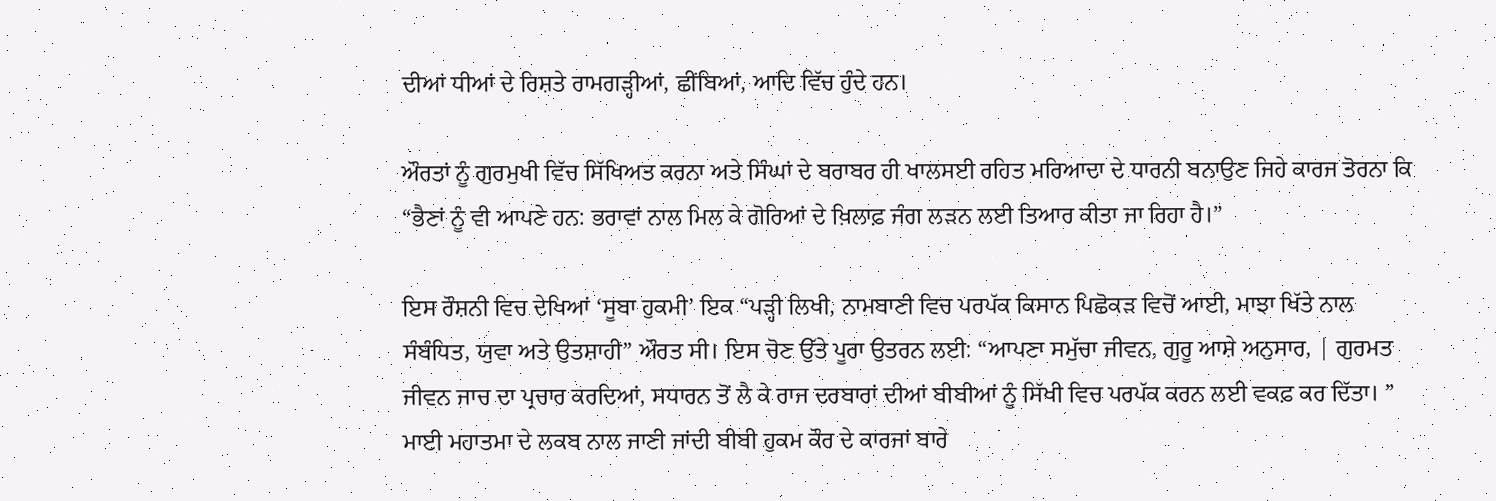ਦੀਆਂ ਧੀਆਂ ਦੇ ਰਿਸ਼ਤੇ ਰਾਮਗੜ੍ਹੀਆਂ, ਛੀਂਬਿਆਂ, ਆਦਿ ਵਿੱਚ ਹੁੰਦੇ ਹਨ।

ਔਰਤਾਂ ਨੂੰ ਗੁਰਮੁਖੀ ਵਿੱਚ ਸਿੱਖਿਅਤ ਕਰਨਾ ਅਤੇ ਸਿੰਘਾਂ ਦੇ ਬਰਾਬਰ ਹੀ ਖਾਲਸਈ ਰਹਿਤ ਮਰਿਆਦਾ ਦੇ ਧਾਰਨੀ ਬਨਾਉਣ ਜਿਹੇ ਕਾਰਜ ਤੋਰਨਾ ਕਿ “ਭੈਣਾਂ ਨੂੰ ਵੀ ਆਪਣੇ ਹਨ: ਭਰਾਵਾਂ ਨਾਲ ਮਿਲ ਕੇ ਗੋਰਿਆਂ ਦੇ ਖ਼ਿਲਾਫ਼ ਜੰਗ ਲੜਨ ਲਈ ਤਿਆਰ ਕੀਤਾ ਜਾ ਰਿਹਾ ਹੈ।”

ਇਸ ਰੌਸ਼ਨੀ ਵਿਚ ਦੇਖਿਆਂ ‘ਸੂਬਾ ਹੁਕਮੀ’ ਇਕ “ਪੜ੍ਹੀ ਲਿਖੀ, ਨਾਮਬਾਣੀ ਵਿਚ ਪਰਪੱਕ ਕਿਸਾਨ ਪਿਛੋਕੜ ਵਿਚੋਂ ਆਈ, ਮਾਝਾ ਖਿੱਤੇ ਨਾਲ ਸੰਬੰਧਿਤ, ਯੁਵਾ ਅਤੇ ਉਤਸ਼ਾਹੀ” ਔਰਤ ਸੀ। ਇਸ ਚੋਣ ਉੱਤੇ ਪੂਰਾ ਉਤਰਨ ਲਈ: “ਆਪਣਾ ਸਮੁੱਚਾ ਜੀਵਨ, ਗੁਰੂ ਆਸ਼ੇ ਅਨੁਸਾਰ, | ਗੁਰਮਤ ਜੀਵਨ ਜਾਚ ਦਾ ਪ੍ਰਚਾਰ ਕਰਦਿਆਂ, ਸਧਾਰਨ ਤੋਂ ਲੈ ਕੇ ਰਾਜ ਦਰਬਾਰਾਂ ਦੀਆਂ ਬੀਬੀਆਂ ਨੂੰ ਸਿੱਖੀ ਵਿਚ ਪਰਪੱਕ ਕਰਨ ਲਈ ਵਕਫ਼ ਕਰ ਦਿੱਤਾ। ” ਮਾਈ ਮਹਾਤਮਾ ਦੇ ਲਕਬ ਨਾਲ ਜਾਣੀ ਜਾਂਦੀ ਬੀਬੀ ਹੁਕਮ ਕੌਰ ਦੇ ਕਾਰਜਾਂ ਬਾਰੇ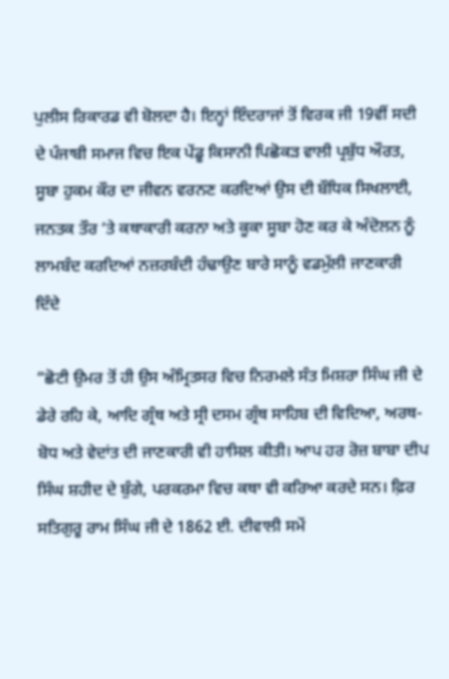ਪੁਲੀਸ ਰਿਕਾਰਡ ਵੀ ਬੋਲਦਾ ਹੈ। ਇਨ੍ਹਾਂ ਇੰਦਰਾਜਾਂ ਤੋਂ ਵਿਰਕ ਜੀ 19ਵੀਂ ਸਦੀ ਦੇ ਪੰਜਾਬੀ ਸਮਾਜ ਵਿਚ ਇਕ ਪੇਂਡੂ ਕਿਸਾਨੀ ਪਿਛੋਕੜ ਵਾਲੀ ਪ੍ਰਬੁੱਧ ਔਰਤ, ਸੂਬਾ ਹੁਕਮ ਕੌਰ ਦਾ ਜੀਵਨ ਵਰਨਣ ਕਰਦਿਆਂ ਉਸ ਦੀ ਬੌਧਿਕ ਸਿਖਲਾਈ, ਜਨਤਕ ਤੌਰ ‘ਤੇ ਕਥਾਕਾਰੀ ਕਰਨਾ ਅਤੇ ਕੂਕਾ ਸੂਬਾ ਹੋਣ ਕਰ ਕੇ ਅੰਦੋਲਨ ਨੂੰ ਲਾਮਬੰਦ ਕਰਦਿਆਂ ਨਜ਼ਰਬੰਦੀ ਹੰਢਾਉਣ ਬਾਰੇ ਸਾਨੂੰ ਵਡਮੁੱਲੀ ਜਾਣਕਾਰੀ ਦਿੰਦੇ

“ਛੋਟੀ ਉਮਰ ਤੋਂ ਹੀ ਉਸ ਅੰਮ੍ਰਿਤਸਰ ਵਿਚ ਨਿਰਮਲੇ ਸੰਤ ਮਿਸ਼ਰਾ ਸਿੰਘ ਜੀ ਦੇ ਡੇਰੇ ਰਹਿ ਕੇ, ਆਦਿ ਗ੍ਰੰਥ ਅਤੇ ਸ੍ਰੀ ਦਸਮ ਗ੍ਰੰਥ ਸਾਹਿਬ ਦੀ ਵਿਦਿਆ, ਅਰਥ-ਬੋਧ ਅਤੇ ਵੇਦਾਂਤ ਦੀ ਜਾਣਕਾਰੀ ਵੀ ਹਾਸਿਲ ਕੀਤੀ। ਆਪ ਹਰ ਰੋਜ਼ ਬਾਬਾ ਦੀਪ ਸਿੰਘ ਸ਼ਹੀਦ ਦੇ ਬੁੰਗੇ, ਪਰਕਰਮਾ ਵਿਚ ਕਥਾ ਵੀ ਕਰਿਆ ਕਰਦੇ ਸਨ। ਫ਼ਿਰ ਸਤਿਗੁਰੂ ਰਾਮ ਸਿੰਘ ਜੀ ਦੇ 1862 ਈ. ਦੀਵਾਲੀ ਸਮੇਂ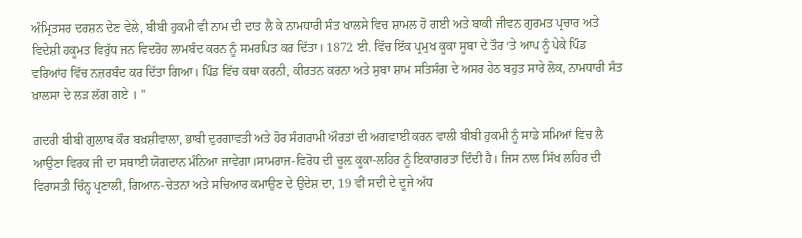ਅੰਮ੍ਰਿਤਸਰ ਦਰਸ਼ਨ ਦੇਣ ਵੇਲੇ, ਬੀਬੀ ਹੁਕਮੀ ਵੀ ਨਾਮ ਦੀ ਦਾਤ ਲੈ ਕੇ ਨਾਮਧਾਰੀ ਸੰਤ ਖਾਲਸੇ ਵਿਚ ਸ਼ਾਮਲ ਹੋ ਗਈ ਅਤੇ ਬਾਕੀ ਜੀਵਨ ਗੁਰਮਤ ਪ੍ਰਚਾਰ ਅਤੇ ਵਿਦੇਸ਼ੀ ਹਕੂਮਤ ਵਿਰੁੱਧ ਜਨ ਵਿਦਰੋਹ ਲਾਮਬੰਦ ਕਰਨ ਨੂੰ ਸਮਰਪਿਤ ਕਰ ਦਿੱਤਾ। 1872 ਈ. ਵਿੱਚ ਇੱਕ ਪ੍ਰਮੁਖ ਕੂਕਾ ਸੂਬਾ ਦੇ ਤੌਰ ‘ਤੇ ਆਪ ਨੂੰ ਪੇਕੇ ਪਿੰਡ ਵਰਿਆਂਹ ਵਿੱਚ ਨਜ਼ਰਬੰਦ ਕਰ ਦਿੱਤਾ ਗਿਆ। ਪਿੰਡ ਵਿੱਚ ਕਥਾ ਕਰਨੀ, ਕੀਰਤਨ ਕਰਨਾ ਅਤੇ ਸੁਬਾ ਸ਼ਾਮ ਸਤਿਸੰਗ ਦੇ ਅਸਰ ਹੇਠ ਬਹੁਤ ਸਾਰੇ ਲੋਕ, ਨਾਮਧਾਰੀ ਸੰਤ ਖ਼ਾਲਸਾ ਦੇ ਲੜ ਲੱਗ ਗਏ । ”

ਗ਼ਦਰੀ ਬੀਬੀ ਗੁਲਾਬ ਕੌਰ ਬਖ਼ਸ਼ੀਵਾਲਾ, ਭਾਬੀ ਦੁਰਗਾਵਤੀ ਅਤੇ ਹੋਰ ਸੰਗਰਾਮੀ ਔਰਤਾਂ ਦੀ ਅਗਵਾਈ ਕਰਨ ਵਾਲੀ ਬੀਬੀ ਹੁਕਮੀ ਨੂੰ ਸਾਡੇ ਸਮਿਆਂ ਵਿਚ ਲੈ ਆਉਣਾ ਵਿਰਕ ਜੀ ਦਾ ਸਥਾਈ ਯੋਗਦਾਨ ਮੰਨਿਆ ਜਾਵੇਗਾ।ਸਾਮਰਾਜ-ਵਿਰੋਧ ਦੀ ਚੂਲ਼ ਕੂਕਾ-ਲਹਿਰ ਨੂੰ ਇਕਾਗਰਤਾ ਦਿੰਦੀ ਹੈ। ਜਿਸ ਨਾਲ ਸਿੱਖ ਲਹਿਰ ਦੀ ਵਿਰਾਸਤੀ ਚਿੰਨ੍ਹ ਪ੍ਰਣਾਲੀ, ਗਿਆਨ-ਚੇਤਨਾ ਅਤੇ ਸਚਿਆਰ ਕਮਾਉਣ ਦੇ ਉਦੇਸ਼ ਦਾ, 19 ਵੀਂ ਸਦੀ ਦੇ ਦੂਜੇ ਅੱਧ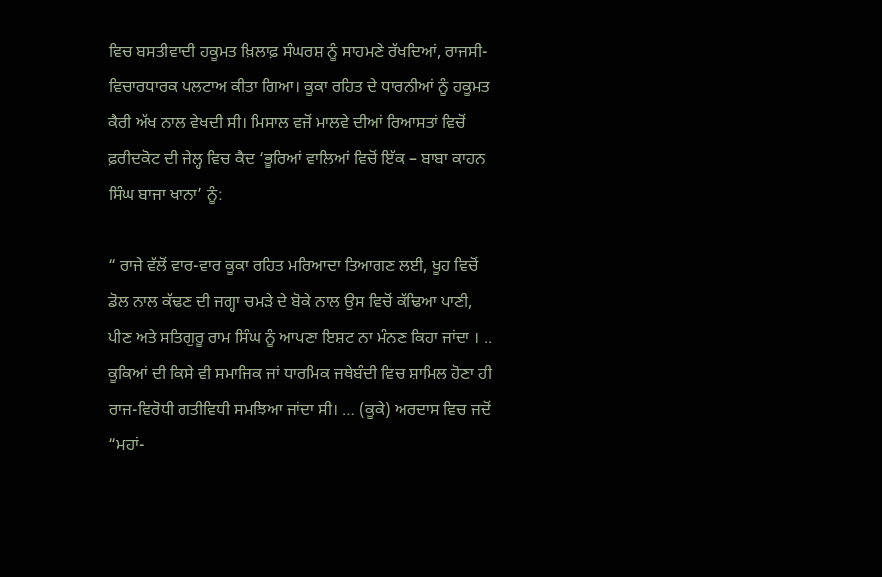ਵਿਚ ਬਸਤੀਵਾਦੀ ਹਕੂਮਤ ਖ਼ਿਲਾਫ਼ ਸੰਘਰਸ਼ ਨੂੰ ਸਾਹਮਣੇ ਰੱਖਦਿਆਂ, ਰਾਜਸੀ-ਵਿਚਾਰਧਾਰਕ ਪਲਟਾਅ ਕੀਤਾ ਗਿਆ। ਕੂਕਾ ਰਹਿਤ ਦੇ ਧਾਰਨੀਆਂ ਨੂੰ ਹਕੂਮਤ ਕੈਰੀ ਅੱਖ ਨਾਲ ਵੇਖਦੀ ਸੀ। ਮਿਸਾਲ ਵਜੋਂ ਮਾਲਵੇ ਦੀਆਂ ਰਿਆਸਤਾਂ ਵਿਚੋਂ ਫ਼ਰੀਦਕੋਟ ਦੀ ਜੇਲ੍ਹ ਵਿਚ ਕੈਦ ‘ਭੂਰਿਆਂ ਵਾਲਿਆਂ ਵਿਚੋਂ ਇੱਕ – ਬਾਬਾ ਕਾਹਨ ਸਿੰਘ ਬਾਜਾ ਖਾਨਾ’ ਨੂੰ:

“ ਰਾਜੇ ਵੱਲੋਂ ਵਾਰ-ਵਾਰ ਕੂਕਾ ਰਹਿਤ ਮਰਿਆਦਾ ਤਿਆਗਣ ਲਈ, ਖੂਹ ਵਿਚੋਂ ਡੋਲ ਨਾਲ ਕੱਢਣ ਦੀ ਜਗ੍ਹਾ ਚਮੜੇ ਦੇ ਬੋਕੇ ਨਾਲ ਉਸ ਵਿਚੋਂ ਕੱਢਿਆ ਪਾਣੀ, ਪੀਣ ਅਤੇ ਸਤਿਗੁਰੂ ਰਾਮ ਸਿੰਘ ਨੂੰ ਆਪਣਾ ਇਸ਼ਟ ਨਾ ਮੰਨਣ ਕਿਹਾ ਜਾਂਦਾ । .. ਕੂਕਿਆਂ ਦੀ ਕਿਸੇ ਵੀ ਸਮਾਜਿਕ ਜਾਂ ਧਾਰਮਿਕ ਜਥੇਬੰਦੀ ਵਿਚ ਸ਼ਾਮਿਲ ਹੋਣਾ ਹੀ ਰਾਜ-ਵਿਰੋਧੀ ਗਤੀਵਿਧੀ ਸਮਝਿਆ ਜਾਂਦਾ ਸੀ। … (ਕੂਕੇ) ਅਰਦਾਸ ਵਿਚ ਜਦੋਂ “ਮਹਾਂ-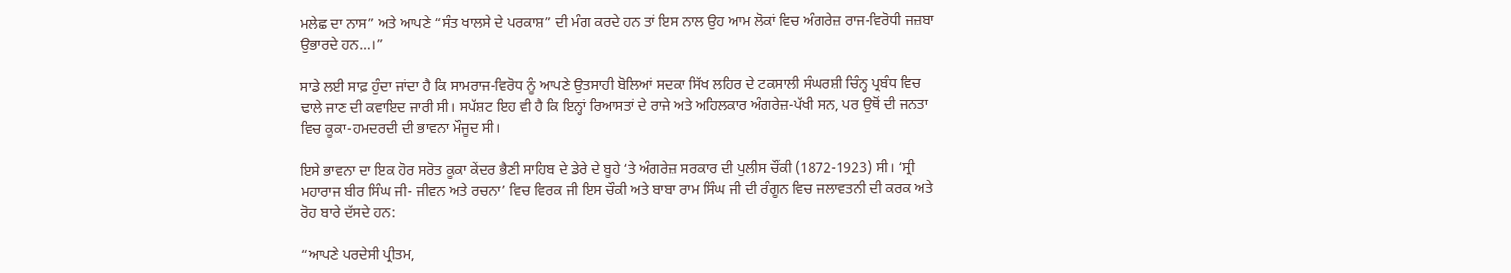ਮਲੇਛ ਦਾ ਨਾਸ” ਅਤੇ ਆਪਣੇ “ਸੰਤ ਖਾਲਸੇ ਦੇ ਪਰਕਾਸ਼” ਦੀ ਮੰਗ ਕਰਦੇ ਹਨ ਤਾਂ ਇਸ ਨਾਲ ਉਹ ਆਮ ਲੋਕਾਂ ਵਿਚ ਅੰਗਰੇਜ਼ ਰਾਜ-ਵਿਰੋਧੀ ਜਜ਼ਬਾ ਉਭਾਰਦੇ ਹਨ…।”

ਸਾਡੇ ਲਈ ਸਾਫ਼ ਹੁੰਦਾ ਜਾਂਦਾ ਹੈ ਕਿ ਸਾਮਰਾਜ-ਵਿਰੋਧ ਨੂੰ ਆਪਣੇ ਉਤਸਾਹੀ ਬੋਲਿਆਂ ਸਦਕਾ ਸਿੱਖ ਲਹਿਰ ਦੇ ਟਕਸਾਲੀ ਸੰਘਰਸ਼ੀ ਚਿੰਨ੍ਹ ਪ੍ਰਬੰਧ ਵਿਚ ਢਾਲੇ ਜਾਣ ਦੀ ਕਵਾਇਦ ਜਾਰੀ ਸੀ। ਸਪੱਸ਼ਟ ਇਹ ਵੀ ਹੈ ਕਿ ਇਨ੍ਹਾਂ ਰਿਆਸਤਾਂ ਦੇ ਰਾਜੇ ਅਤੇ ਅਹਿਲਕਾਰ ਅੰਗਰੇਜ਼-ਪੱਖੀ ਸਨ, ਪਰ ਉਥੋਂ ਦੀ ਜਨਤਾ ਵਿਚ ਕੂਕਾ-ਹਮਦਰਦੀ ਦੀ ਭਾਵਨਾ ਮੌਜੂਦ ਸੀ।

ਇਸੇ ਭਾਵਨਾ ਦਾ ਇਕ ਹੋਰ ਸਰੋਤ ਕੂਕਾ ਕੇਂਦਰ ਭੈਣੀ ਸਾਹਿਬ ਦੇ ਡੇਰੇ ਦੇ ਬੂਹੇ ‘ਤੇ ਅੰਗਰੇਜ਼ ਸਰਕਾਰ ਦੀ ਪੁਲੀਸ ਚੌਂਕੀ (1872-1923) ਸੀ। ‘ਸ੍ਰੀ ਮਹਾਰਾਜ ਬੀਰ ਸਿੰਘ ਜੀ- ਜੀਵਨ ਅਤੇ ਰਚਨਾ’ ਵਿਚ ਵਿਰਕ ਜੀ ਇਸ ਚੌਕੀ ਅਤੇ ਬਾਬਾ ਰਾਮ ਸਿੰਘ ਜੀ ਦੀ ਰੰਗੂਨ ਵਿਚ ਜਲਾਵਤਨੀ ਦੀ ਕਰਕ ਅਤੇ ਰੋਹ ਬਾਰੇ ਦੱਸਦੇ ਹਨ:

“ਆਪਣੇ ਪਰਦੇਸੀ ਪ੍ਰੀਤਮ,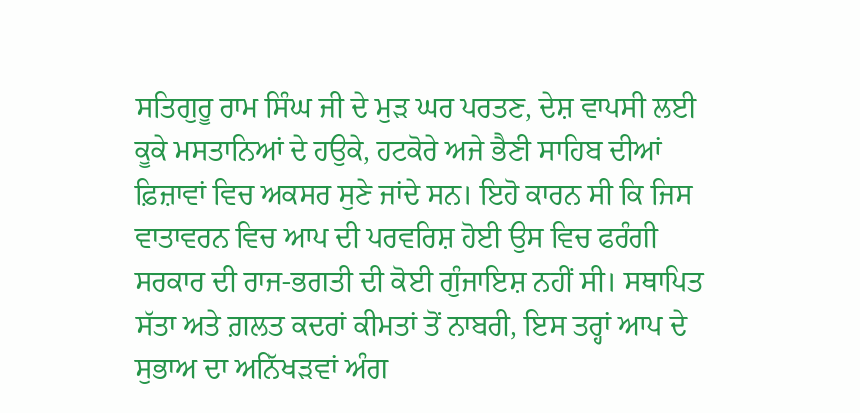ਸਤਿਗੁਰੂ ਰਾਮ ਸਿੰਘ ਜੀ ਦੇ ਮੁੜ ਘਰ ਪਰਤਣ, ਦੇਸ਼ ਵਾਪਸੀ ਲਈ ਕੂਕੇ ਮਸਤਾਨਿਆਂ ਦੇ ਹਉਕੇ, ਹਟਕੋਰੇ ਅਜੇ ਭੈਣੀ ਸਾਹਿਬ ਦੀਆਂ ਫ਼ਿਜ਼ਾਵਾਂ ਵਿਚ ਅਕਸਰ ਸੁਣੇ ਜਾਂਦੇ ਸਨ। ਇਹੋ ਕਾਰਨ ਸੀ ਕਿ ਜਿਸ ਵਾਤਾਵਰਨ ਵਿਚ ਆਪ ਦੀ ਪਰਵਰਿਸ਼ ਹੋਈ ਉਸ ਵਿਚ ਫਰੰਗੀ ਸਰਕਾਰ ਦੀ ਰਾਜ-ਭਗਤੀ ਦੀ ਕੋਈ ਗੁੰਜਾਇਸ਼ ਨਹੀਂ ਸੀ। ਸਥਾਪਿਤ ਸੱਤਾ ਅਤੇ ਗ਼ਲਤ ਕਦਰਾਂ ਕੀਮਤਾਂ ਤੋਂ ਨਾਬਰੀ, ਇਸ ਤਰ੍ਹਾਂ ਆਪ ਦੇ ਸੁਭਾਅ ਦਾ ਅਨਿੱਖੜਵਾਂ ਅੰਗ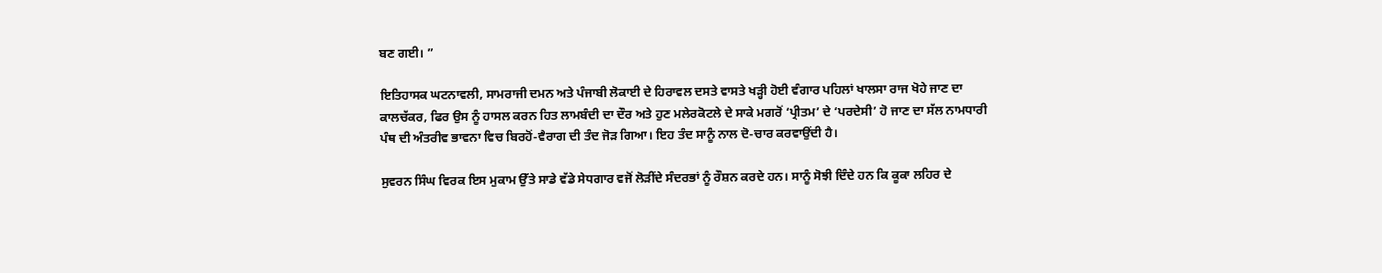ਬਣ ਗਈ। ”

ਇਤਿਹਾਸਕ ਘਟਨਾਵਲੀ, ਸਾਮਰਾਜੀ ਦਮਨ ਅਤੇ ਪੰਜਾਬੀ ਲੋਕਾਈ ਦੇ ਹਿਰਾਵਲ ਦਸਤੇ ਵਾਸਤੇ ਖੜ੍ਹੀ ਹੋਈ ਵੰਗਾਰ ਪਹਿਲਾਂ ਖਾਲਸਾ ਰਾਜ ਖੋਹੇ ਜਾਣ ਦਾ ਕਾਲਚੱਕਰ, ਫਿਰ ਉਸ ਨੂੰ ਹਾਸਲ ਕਰਨ ਹਿਤ ਲਾਮਬੰਦੀ ਦਾ ਦੌਰ ਅਤੇ ਹੁਣ ਮਲੇਰਕੋਟਲੇ ਦੇ ਸਾਕੇ ਮਗਰੋਂ ‘ਪ੍ਰੀਤਮ’ ਦੇ ‘ਪਰਦੇਸੀ’ ਹੋ ਜਾਣ ਦਾ ਸੱਲ ਨਾਮਧਾਰੀ ਪੰਥ ਦੀ ਅੰਤਰੀਵ ਭਾਵਨਾ ਵਿਚ ਬਿਰਹੋਂ-ਵੈਰਾਗ ਦੀ ਤੰਦ ਜੋੜ ਗਿਆ। ਇਹ ਤੰਦ ਸਾਨੂੰ ਨਾਲ ਦੋ-ਚਾਰ ਕਰਵਾਉਂਦੀ ਹੈ।

ਸੁਵਰਨ ਸਿੰਘ ਵਿਰਕ ਇਸ ਮੁਕਾਮ ਉੱਤੇ ਸਾਡੇ ਵੱਡੇ ਸੇਧਗਾਰ ਵਜੋਂ ਲੋੜੀਂਦੇ ਸੰਦਰਭਾਂ ਨੂੰ ਰੌਸ਼ਨ ਕਰਦੇ ਹਨ। ਸਾਨੂੰ ਸੋਝੀ ਦਿੰਦੇ ਹਨ ਕਿ ਕੂਕਾ ਲਹਿਰ ਦੇ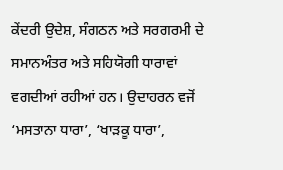ਕੇਂਦਰੀ ਉਦੇਸ਼, ਸੰਗਠਨ ਅਤੇ ਸਰਗਰਮੀ ਦੇ ਸਮਾਨਅੰਤਰ ਅਤੇ ਸਹਿਯੋਗੀ ਧਾਰਾਵਾਂ ਵਗਦੀਆਂ ਰਹੀਆਂ ਹਨ। ਉਦਾਹਰਨ ਵਜੋਂ ‘ਮਸਤਾਨਾ ਧਾਰਾ’, ‘ਖਾੜਕੂ ਧਾਰਾ’,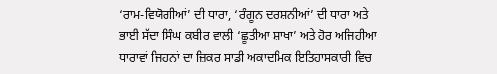‘ਰਾਮ-ਵਿਯੋਗੀਆਂ’ ਦੀ ਧਾਰਾ, ‘ਰੰਗੂਨ ਦਰਸ਼ਨੀਆਂ’ ਦੀ ਧਾਰਾ ਅਤੇ ਭਾਈ ਸੱਦਾ ਸਿੰਘ ਕਬੀਰ ਵਾਲੀ ‘ਛੂਤੀਆ ਸ਼ਾਖਾ’ ਅਤੇ ਹੋਰ ਅਜਿਹੀਆ ਧਾਰਾਵਾਂ ਜਿਹਨਾਂ ਦਾ ਜ਼ਿਕਰ ਸਾਡੀ ਅਕਾਦਮਿਕ ਇਤਿਹਾਸਕਾਰੀ ਵਿਚ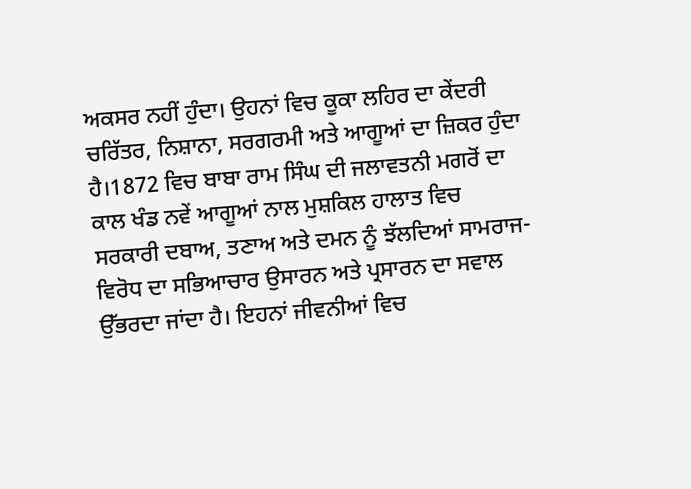ਅਕਸਰ ਨਹੀਂ ਹੁੰਦਾ। ਉਹਨਾਂ ਵਿਚ ਕੂਕਾ ਲਹਿਰ ਦਾ ਕੇਂਦਰੀ ਚਰਿੱਤਰ, ਨਿਸ਼ਾਨਾ, ਸਰਗਰਮੀ ਅਤੇ ਆਗੂਆਂ ਦਾ ਜ਼ਿਕਰ ਹੁੰਦਾ ਹੈ।1872 ਵਿਚ ਬਾਬਾ ਰਾਮ ਸਿੰਘ ਦੀ ਜਲਾਵਤਨੀ ਮਗਰੋਂ ਦਾ ਕਾਲ ਖੰਡ ਨਵੇਂ ਆਗੂਆਂ ਨਾਲ ਮੁਸ਼ਕਿਲ ਹਾਲਾਤ ਵਿਚ ਸਰਕਾਰੀ ਦਬਾਅ, ਤਣਾਅ ਅਤੇ ਦਮਨ ਨੂੰ ਝੱਲਦਿਆਂ ਸਾਮਰਾਜ-ਵਿਰੋਧ ਦਾ ਸਭਿਆਚਾਰ ਉਸਾਰਨ ਅਤੇ ਪ੍ਰਸਾਰਨ ਦਾ ਸਵਾਲ ਉੱਭਰਦਾ ਜਾਂਦਾ ਹੈ। ਇਹਨਾਂ ਜੀਵਨੀਆਂ ਵਿਚ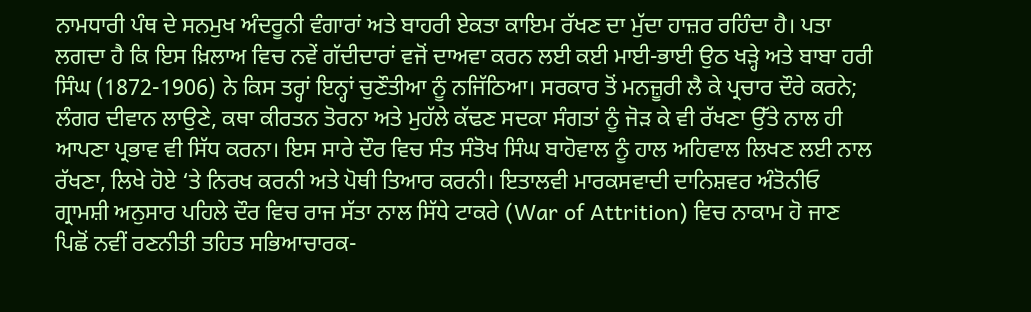ਨਾਮਧਾਰੀ ਪੰਥ ਦੇ ਸਨਮੁਖ ਅੰਦਰੂਨੀ ਵੰਗਾਰਾਂ ਅਤੇ ਬਾਹਰੀ ਏਕਤਾ ਕਾਇਮ ਰੱਖਣ ਦਾ ਮੁੱਦਾ ਹਾਜ਼ਰ ਰਹਿੰਦਾ ਹੈ। ਪਤਾ ਲਗਦਾ ਹੈ ਕਿ ਇਸ ਖ਼ਿਲਾਅ ਵਿਚ ਨਵੇਂ ਗੱਦੀਦਾਰਾਂ ਵਜੋਂ ਦਾਅਵਾ ਕਰਨ ਲਈ ਕਈ ਮਾਈ-ਭਾਈ ਉਠ ਖੜ੍ਹੇ ਅਤੇ ਬਾਬਾ ਹਰੀ ਸਿੰਘ (1872-1906) ਨੇ ਕਿਸ ਤਰ੍ਹਾਂ ਇਨ੍ਹਾਂ ਚੁਣੌਤੀਆ ਨੂੰ ਨਜਿੱਠਿਆ। ਸਰਕਾਰ ਤੋਂ ਮਨਜ਼ੂਰੀ ਲੈ ਕੇ ਪ੍ਰਚਾਰ ਦੌਰੇ ਕਰਨੇ; ਲੰਗਰ ਦੀਵਾਨ ਲਾਉਣੇ, ਕਥਾ ਕੀਰਤਨ ਤੋਰਨਾ ਅਤੇ ਮੁਹੱਲੇ ਕੱਢਣ ਸਦਕਾ ਸੰਗਤਾਂ ਨੂੰ ਜੋੜ ਕੇ ਵੀ ਰੱਖਣਾ ਉੱਤੇ ਨਾਲ ਹੀ ਆਪਣਾ ਪ੍ਰਭਾਵ ਵੀ ਸਿੱਧ ਕਰਨਾ। ਇਸ ਸਾਰੇ ਦੌਰ ਵਿਚ ਸੰਤ ਸੰਤੋਖ ਸਿੰਘ ਬਾਹੋਵਾਲ ਨੂੰ ਹਾਲ ਅਹਿਵਾਲ ਲਿਖਣ ਲਈ ਨਾਲ ਰੱਖਣਾ, ਲਿਖੇ ਹੋਏ ‘ਤੇ ਨਿਰਖ ਕਰਨੀ ਅਤੇ ਪੋਥੀ ਤਿਆਰ ਕਰਨੀ। ਇਤਾਲਵੀ ਮਾਰਕਸਵਾਦੀ ਦਾਨਿਸ਼ਵਰ ਅੰਤੋਨੀਓ ਗ੍ਰਾਮਸ਼ੀ ਅਨੁਸਾਰ ਪਹਿਲੇ ਦੌਰ ਵਿਚ ਰਾਜ ਸੱਤਾ ਨਾਲ ਸਿੱਧੇ ਟਾਕਰੇ (War of Attrition) ਵਿਚ ਨਾਕਾਮ ਹੋ ਜਾਣ ਪਿਛੋਂ ਨਵੀਂ ਰਣਨੀਤੀ ਤਹਿਤ ਸਭਿਆਚਾਰਕ-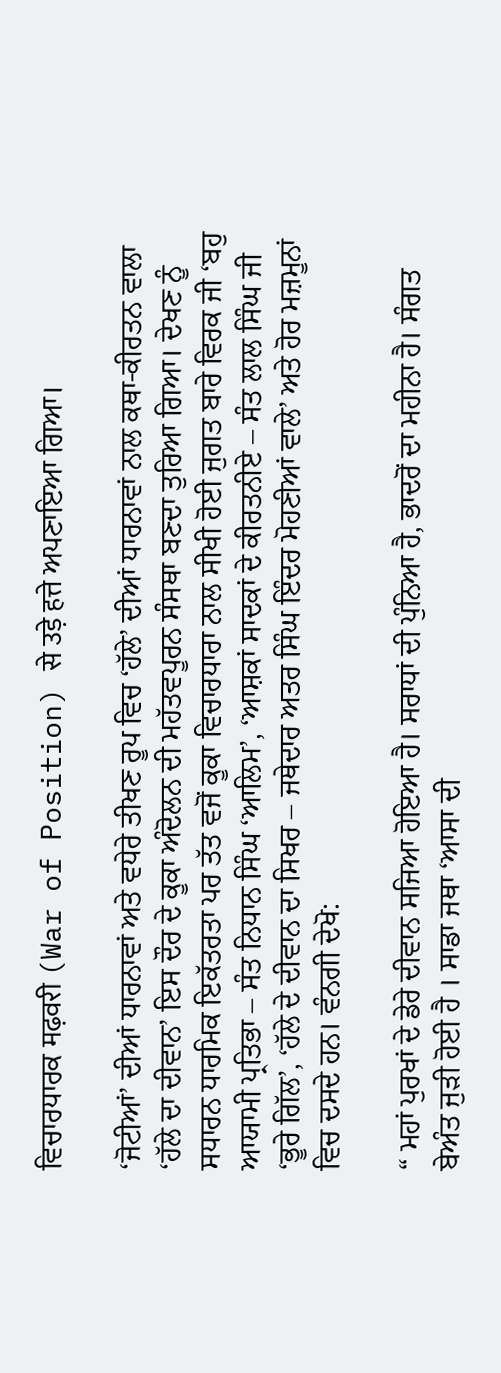ਵਿਚਾਰਧਾਰਕ मढ़वरी (War of Position) से उड़े हत्ते ਅਪਣਾਇਆ ਗਿਆ।

‘ਜੋਟੀਆਂ’ ਦੀਆਂ ਧਾਰਨਾਵਾਂ ਅਤੇ ਵਧੇਰੇ ਤੀਖਣ ਰੂਪ ਵਿਚ ‘ਹੱਲੇ’ ਦੀਆਂ ਧਾਰਨਾਵਾਂ ਨਾਲ ਕਥਾ-ਕੀਰਤਨ ਵਾਲਾ ‘ਹੱਲੇ ਦਾ ਦੀਵਾਨ’ ਇਸ ਦੌਰ ਦੇ ਕੂਕਾ ਅੰਦੋਲਨ ਦੀ ਮਹੱਤਵਪੂਰਨ ਸੰਸਥਾ ਬਣਦਾ ਤੁਰਿਆ ਗਿਆ। ਦੇਖਣ ਨੂੰ ਸਧਾਰਨ ਧਾਰਮਿਕ ਇਕੱਤਰਤਾ ਪਰ ਤੱਤ ਵਜੋਂ ਕੂਕਾ ਵਿਚਾਰਧਾਰਾ ਨਾਲ ਸੀਖੀ ਹੋਈ ਜੁਗਤ ਬਾਰੇ ਵਿਰਕ ਜੀ ‘ਬਹੁ ਆਯਾਮੀ ਪ੍ਰਤਿਭਾ – ਸੰਤ ਨਿਧਾਨ ਸਿੰਘ ‘ਆਲਿਮ’, ‘ਆਸ਼ਕਾਂ ਸਾਦਕਾਂ ਦੇ ਕੀਰਤਨੀਏ – ਸੰਤ ਲਾਲ ਸਿੰਘ ਜੀ ‘ਭੂਰੇ ਗਿੱਲ’, ‘ਹੱਲੇ ਦੇ ਦੀਵਾਨ ਦਾ ਸਿਖਰ – ਜਥੇਦਾਰ ਅਤਰ ਸਿੰਘ ਇੰਦਰ ਮੋਹਣੀਆਂ ਵਾਲੇ’ ਅਤੇ ਹੋਰ ਮਜ਼ਮੂਨਾਂ ਵਿਚ ਦਸਦੇ ਹਨ। ਵੰਨਗੀ ਦੇਖੋ:

“ ਮਹਾਂ ਪੁਰਖਾਂ ਦੇ ਡੇਰੇ ਦੀਵਾਨ ਸਜਿਆ ਹੋਇਆ ਹੈ। ਸਰਾਧਾਂ ਦੀ ਪੁੰਨਿਆ ਹੈ, ਭਾਦਰੋਂ ਦਾ ਮਹੀਨਾ ਹੈ। ਸੰਗਤ ਬੇਅੰਤ ਜੁੜੀ ਹੋਈ ਹੈ । ਸਾਡਾ ਜਥਾ ‘ਆਸਾ ਦੀ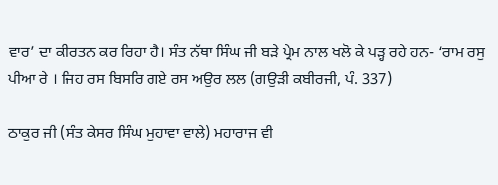ਵਾਰ’ ਦਾ ਕੀਰਤਨ ਕਰ ਰਿਹਾ ਹੈ। ਸੰਤ ਨੱਥਾ ਸਿੰਘ ਜੀ ਬੜੇ ਪ੍ਰੇਮ ਨਾਲ ਖਲੋ ਕੇ ਪੜ੍ਹ ਰਹੇ ਹਨ- ‘ਰਾਮ ਰਸੁ ਪੀਆ ਰੇ । ਜਿਹ ਰਸ ਬਿਸਰਿ ਗਏ ਰਸ ਅਉਰ ਲਲ (ਗਉੜੀ ਕਬੀਰਜੀ, ਪੰ. 337)

ਠਾਕੁਰ ਜੀ (ਸੰਤ ਕੇਸਰ ਸਿੰਘ ਮੁਹਾਵਾ ਵਾਲੇ) ਮਹਾਰਾਜ ਵੀ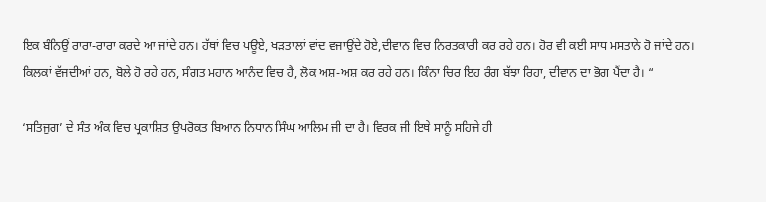ਇਕ ਬੰਨਿਉਂ ਰਾਰਾ-ਰਾਰਾ ਕਰਦੇ ਆ ਜਾਂਦੇ ਹਨ। ਹੱਥਾਂ ਵਿਚ ਪਊਏ, ਖੜਤਾਲਾਂ ਵਾਂਦ ਵਜਾਉਂਦੇ ਹੋਏ,ਦੀਵਾਨ ਵਿਚ ਨਿਰਤਕਾਰੀ ਕਰ ਰਹੇ ਹਨ। ਹੋਰ ਵੀ ਕਈ ਸਾਧ ਮਸਤਾਨੇ ਹੋ ਜਾਂਦੇ ਹਨ। ਕਿਲਕਾਂ ਵੱਜਦੀਆਂ ਹਨ, ਬੋਲੇ ਹੋ ਰਹੇ ਹਨ, ਸੰਗਤ ਮਹਾਨ ਆਨੰਦ ਵਿਚ ਹੈ, ਲੋਕ ਅਸ਼-ਅਸ਼ ਕਰ ਰਹੇ ਹਨ। ਕਿੰਨਾ ਚਿਰ ਇਹ ਰੰਗ ਬੱਝਾ ਰਿਹਾ, ਦੀਵਾਨ ਦਾ ਭੋਗ ਪੈਂਦਾ ਹੈ। “

‘ਸਤਿਜੁਗ’ ਦੇ ਸੰਤ ਅੰਕ ਵਿਚ ਪ੍ਰਕਾਸ਼ਿਤ ਉਪਰੋਕਤ ਬਿਆਨ ਨਿਧਾਨ ਸਿੰਘ ਆਲਿਮ ਜੀ ਦਾ ਹੈ। ਵਿਰਕ ਜੀ ਇਥੇ ਸਾਨੂੰ ਸਹਿਜੇ ਹੀ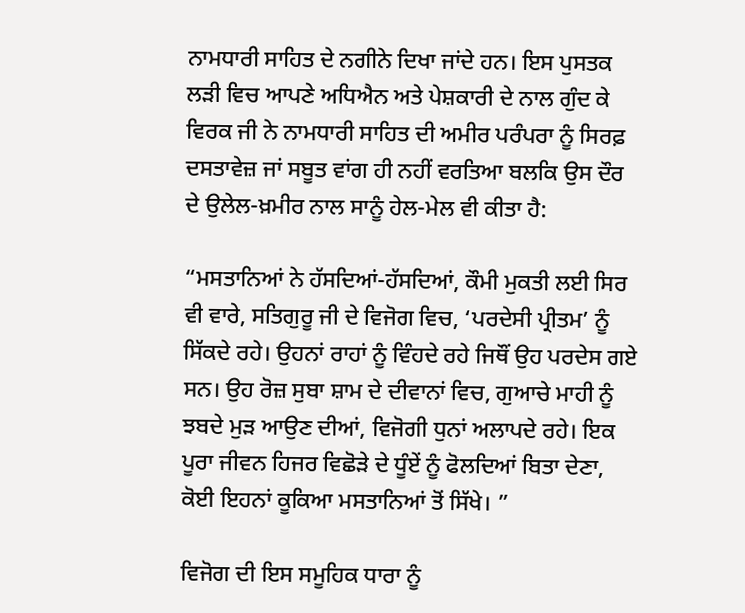ਨਾਮਧਾਰੀ ਸਾਹਿਤ ਦੇ ਨਗੀਨੇ ਦਿਖਾ ਜਾਂਦੇ ਹਨ। ਇਸ ਪੁਸਤਕ ਲੜੀ ਵਿਚ ਆਪਣੇ ਅਧਿਐਨ ਅਤੇ ਪੇਸ਼ਕਾਰੀ ਦੇ ਨਾਲ ਗੁੰਦ ਕੇ ਵਿਰਕ ਜੀ ਨੇ ਨਾਮਧਾਰੀ ਸਾਹਿਤ ਦੀ ਅਮੀਰ ਪਰੰਪਰਾ ਨੂੰ ਸਿਰਫ਼ ਦਸਤਾਵੇਜ਼ ਜਾਂ ਸਬੂਤ ਵਾਂਗ ਹੀ ਨਹੀਂ ਵਰਤਿਆ ਬਲਕਿ ਉਸ ਦੌਰ ਦੇ ਉਲੇਲ-ਖ਼ਮੀਰ ਨਾਲ ਸਾਨੂੰ ਹੇਲ-ਮੇਲ ਵੀ ਕੀਤਾ ਹੈ:

“ਮਸਤਾਨਿਆਂ ਨੇ ਹੱਸਦਿਆਂ-ਹੱਸਦਿਆਂ, ਕੌਮੀ ਮੁਕਤੀ ਲਈ ਸਿਰ ਵੀ ਵਾਰੇ, ਸਤਿਗੁਰੂ ਜੀ ਦੇ ਵਿਜੋਗ ਵਿਚ, ‘ਪਰਦੇਸੀ ਪ੍ਰੀਤਮ’ ਨੂੰ ਸਿੱਕਦੇ ਰਹੇ। ਉਹਨਾਂ ਰਾਹਾਂ ਨੂੰ ਵਿੰਹਦੇ ਰਹੇ ਜਿਥੌਂ ਉਹ ਪਰਦੇਸ ਗਏ ਸਨ। ਉਹ ਰੋਜ਼ ਸੁਬਾ ਸ਼ਾਮ ਦੇ ਦੀਵਾਨਾਂ ਵਿਚ, ਗੁਆਚੇ ਮਾਹੀ ਨੂੰ ਝਬਦੇ ਮੁੜ ਆਉਣ ਦੀਆਂ, ਵਿਜੋਗੀ ਧੁਨਾਂ ਅਲਾਪਦੇ ਰਹੇ। ਇਕ ਪੂਰਾ ਜੀਵਨ ਹਿਜਰ ਵਿਛੋੜੇ ਦੇ ਧੂੰਏਂ ਨੂੰ ਫੋਲਦਿਆਂ ਬਿਤਾ ਦੇਣਾ, ਕੋਈ ਇਹਨਾਂ ਕੂਕਿਆ ਮਸਤਾਨਿਆਂ ਤੋਂ ਸਿੱਖੇ। ”

ਵਿਜੋਗ ਦੀ ਇਸ ਸਮੂਹਿਕ ਧਾਰਾ ਨੂੰ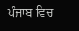ਪੰਜਾਬ ਵਿਚ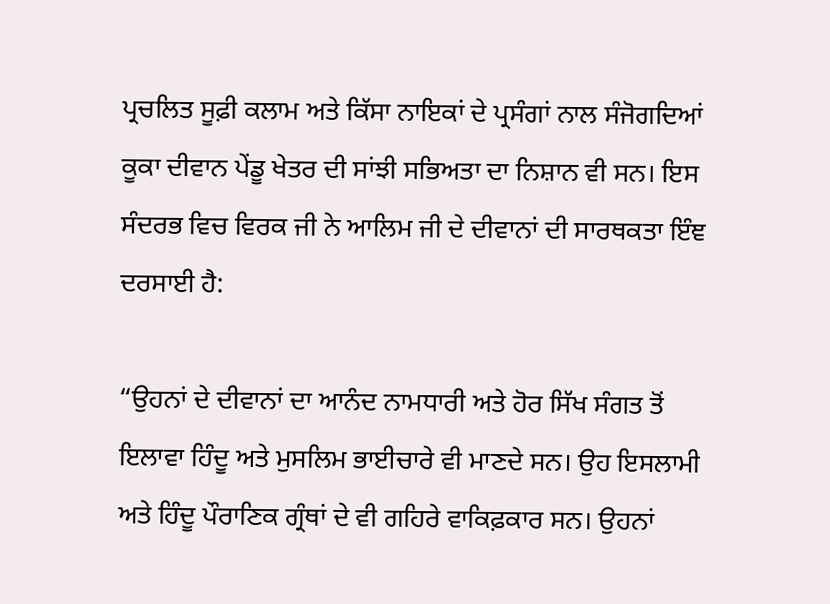ਪ੍ਰਚਲਿਤ ਸੂਫ਼ੀ ਕਲਾਮ ਅਤੇ ਕਿੱਸਾ ਨਾਇਕਾਂ ਦੇ ਪ੍ਰਸੰਗਾਂ ਨਾਲ ਸੰਜੋਗਦਿਆਂ ਕੂਕਾ ਦੀਵਾਨ ਪੇਂਡੂ ਖੇਤਰ ਦੀ ਸਾਂਝੀ ਸਭਿਅਤਾ ਦਾ ਨਿਸ਼ਾਨ ਵੀ ਸਨ। ਇਸ ਸੰਦਰਭ ਵਿਚ ਵਿਰਕ ਜੀ ਨੇ ਆਲਿਮ ਜੀ ਦੇ ਦੀਵਾਨਾਂ ਦੀ ਸਾਰਥਕਤਾ ਇੰਞ ਦਰਸਾਈ ਹੈ:

“ਉਹਨਾਂ ਦੇ ਦੀਵਾਨਾਂ ਦਾ ਆਨੰਦ ਨਾਮਧਾਰੀ ਅਤੇ ਹੋਰ ਸਿੱਖ ਸੰਗਤ ਤੋਂ ਇਲਾਵਾ ਹਿੰਦੂ ਅਤੇ ਮੁਸਲਿਮ ਭਾਈਚਾਰੇ ਵੀ ਮਾਣਦੇ ਸਨ। ਉਹ ਇਸਲਾਮੀ ਅਤੇ ਹਿੰਦੂ ਪੌਰਾਣਿਕ ਗ੍ਰੰਥਾਂ ਦੇ ਵੀ ਗਹਿਰੇ ਵਾਕਿਫ਼ਕਾਰ ਸਨ। ਉਹਨਾਂ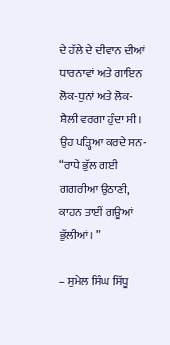ਦੇ ਹੱਲੇ ਦੇ ਦੀਵਾਨ ਦੀਆਂ ਧਾਰਨਾਵਾਂ ਅਤੇ ਗਾਇਨ ਲੋਕ-ਧੁਨਾਂ ਅਤੇ ਲੋਕ-ਸ਼ੈਲੀ ਵਰਗਾ ਹੁੰਦਾ ਸੀ। ਉਹ ਪੜ੍ਹਿਆ ਕਰਦੇ ਸਨ- “ਰਾਧੇ ਭੁੱਲ ਗਈ ਗਗਰੀਆ ਉਠਾਣੀ, ਕਾਹਨ ਤਾਈਂ ਗਊਆਂ ਭੁੱਲੀਆਂ। ”

– ਸੁਮੇਲ ਸਿੰਘ ਸਿੱਧੂ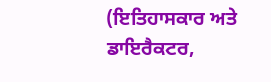(ਇਤਿਹਾਸਕਾਰ ਅਤੇ ਡਾਇਰੈਕਟਰ,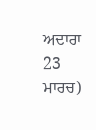ਅਦਾਰਾ 23 ਮਾਰਚ)